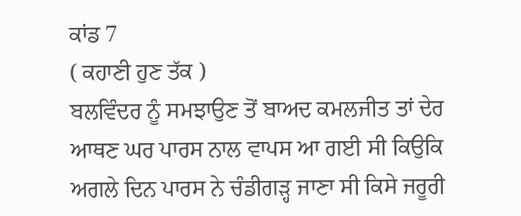ਕਾਂਡ 7
( ਕਹਾਣੀ ਹੁਣ ਤੱਕ )
ਬਲਵਿੰਦਰ ਨੂੰ ਸਮਝਾਉਣ ਤੋਂ ਬਾਅਦ ਕਮਲਜੀਤ ਤਾਂ ਦੇਰ ਆਥਣ ਘਰ ਪਾਰਸ ਨਾਲ ਵਾਪਸ ਆ ਗਈ ਸੀ ਕਿਉਕਿ ਅਗਲੇ ਦਿਨ ਪਾਰਸ ਨੇ ਚੰਡੀਗੜ੍ਹ ਜਾਣਾ ਸੀ ਕਿਸੇ ਜਰੂਰੀ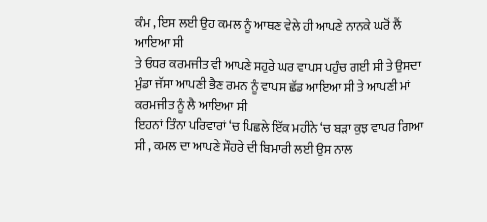ਕੰਮ , ਇਸ ਲਈ ਉਹ ਕਮਲ ਨੂੰ ਆਥਣ ਵੇਲੇ ਹੀ ਆਪਣੇ ਨਾਨਕੇ ਘਰੋਂ ਲੈਂ ਆਇਆ ਸੀ
ਤੇ ਓਧਰ ਕਰਮਜੀਤ ਵੀ ਆਪਣੇ ਸਹੁਰੇ ਘਰ ਵਾਪਸ ਪਹੁੰਚ ਗਈ ਸੀ ਤੇ ਉਸਦਾ ਮੁੰਡਾ ਜੱਸਾ ਆਪਣੀ ਭੈਣ ਰਮਨ ਨੂੰ ਵਾਪਸ ਛੱਡ ਆਇਆ ਸੀ ਤੇ ਆਪਣੀ ਮਾਂ ਕਰਮਜੀਤ ਨੂੰ ਲੈ ਆਇਆ ਸੀ
ਇਹਨਾਂ ਤਿੰਨਾ ਪਰਿਵਾਰਾਂ ‘ਚ ਪਿਛਲੇ ਇੱਕ ਮਹੀਨੇ ‘ਚ ਬੜਾ ਕੁਝ ਵਾਪਰ ਗਿਆ ਸੀ , ਕਮਲ ਦਾ ਆਪਣੇ ਸੌਹਰੇ ਦੀ ਬਿਮਾਰੀ ਲਈ ਉਸ ਨਾਲ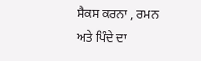ਸੈਕਸ ਕਰਨਾ , ਰਮਨ ਅਤੇ ਪਿੰਦੇ ਦਾ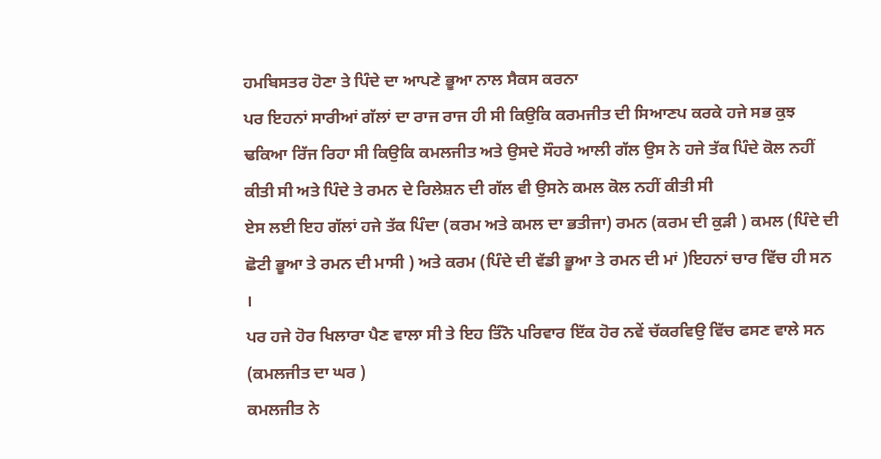ਹਮਬਿਸਤਰ ਹੋਣਾ ਤੇ ਪਿੰਦੇ ਦਾ ਆਪਣੇ ਭੂਆ ਨਾਲ ਸੈਕਸ ਕਰਨਾ
ਪਰ ਇਹਨਾਂ ਸਾਰੀਆਂ ਗੱਲਾਂ ਦਾ ਰਾਜ ਰਾਜ ਹੀ ਸੀ ਕਿਉਕਿ ਕਰਮਜੀਤ ਦੀ ਸਿਆਣਪ ਕਰਕੇ ਹਜੇ ਸਭ ਕੁਝ ਢਕਿਆ ਰਿੱਜ ਰਿਹਾ ਸੀ ਕਿਉਕਿ ਕਮਲਜੀਤ ਅਤੇ ਉਸਦੇ ਸੌਹਰੇ ਆਲੀ ਗੱਲ ਉਸ ਨੇ ਹਜੇ ਤੱਕ ਪਿੰਦੇ ਕੋਲ ਨਹੀਂ ਕੀਤੀ ਸੀ ਅਤੇ ਪਿੰਦੇ ਤੇ ਰਮਨ ਦੇ ਰਿਲੇਸ਼ਨ ਦੀ ਗੱਲ ਵੀ ਉਸਨੇ ਕਮਲ ਕੋਲ ਨਹੀਂ ਕੀਤੀ ਸੀ
ਏਸ ਲਈ ਇਹ ਗੱਲਾਂ ਹਜੇ ਤੱਕ ਪਿੰਦਾ (ਕਰਮ ਅਤੇ ਕਮਲ ਦਾ ਭਤੀਜਾ) ਰਮਨ (ਕਰਮ ਦੀ ਕੁੜੀ ) ਕਮਲ (ਪਿੰਦੇ ਦੀ ਛੋਟੀ ਭੂਆ ਤੇ ਰਮਨ ਦੀ ਮਾਸੀ ) ਅਤੇ ਕਰਮ (ਪਿੰਦੇ ਦੀ ਵੱਡੀ ਭੂਆ ਤੇ ਰਮਨ ਦੀ ਮਾਂ )ਇਹਨਾਂ ਚਾਰ ਵਿੱਚ ਹੀ ਸਨ ।
ਪਰ ਹਜੇ ਹੋਰ ਖਿਲਾਰਾ ਪੈਣ ਵਾਲਾ ਸੀ ਤੇ ਇਹ ਤਿੰਨੋ ਪਰਿਵਾਰ ਇੱਕ ਹੋਰ ਨਵੇਂ ਚੱਕਰਵਿਉ ਵਿੱਚ ਫਸਣ ਵਾਲੇ ਸਨ
(ਕਮਲਜੀਤ ਦਾ ਘਰ )
ਕਮਲਜੀਤ ਨੇ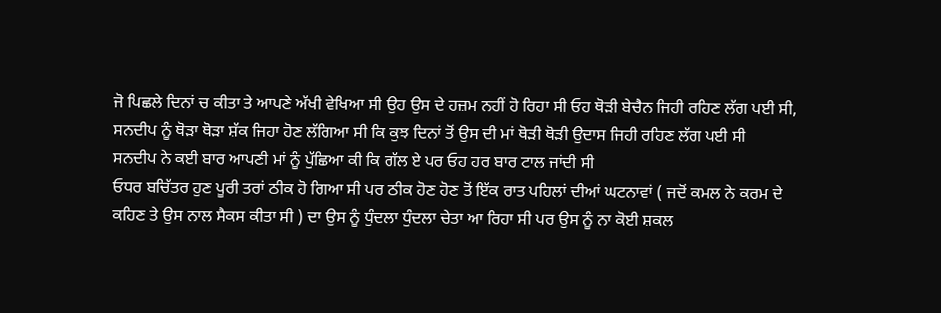ਜੋ ਪਿਛਲੇ ਦਿਨਾਂ ਚ ਕੀਤਾ ਤੇ ਆਪਣੇ ਅੱਖੀ ਵੇਖਿਆ ਸੀ ਉਹ ਉਸ ਦੇ ਹਜ਼ਮ ਨਹੀਂ ਹੋ ਰਿਹਾ ਸੀ ਓਹ ਥੋੜੀ ਬੇਚੈਨ ਜਿਹੀ ਰਹਿਣ ਲੱਗ ਪਈ ਸੀ, ਸਨਦੀਪ ਨੂੰ ਥੋੜਾ ਥੋੜਾ ਸ਼ੱਕ ਜਿਹਾ ਹੋਣ ਲੱਗਿਆ ਸੀ ਕਿ ਕੁਝ ਦਿਨਾਂ ਤੋਂ ਉਸ ਦੀ ਮਾਂ ਥੋੜੀ ਥੋੜੀ ਉਦਾਸ ਜਿਹੀ ਰਹਿਣ ਲੱਗ ਪਈ ਸੀ
ਸਨਦੀਪ ਨੇ ਕਈ ਬਾਰ ਆਪਣੀ ਮਾਂ ਨੂੰ ਪੁੱਛਿਆ ਕੀ ਕਿ ਗੱਲ ਏ ਪਰ ਓਹ ਹਰ ਬਾਰ ਟਾਲ ਜਾਂਦੀ ਸੀ
ਓਧਰ ਬਚਿੱਤਰ ਹੁਣ ਪੂਰੀ ਤਰਾਂ ਠੀਕ ਹੋ ਗਿਆ ਸੀ ਪਰ ਠੀਕ ਹੋਣ ਹੋਣ ਤੋਂ ਇੱਕ ਰਾਤ ਪਹਿਲਾਂ ਦੀਆਂ ਘਟਨਾਵਾਂ ( ਜਦੋਂ ਕਮਲ ਨੇ ਕਰਮ ਦੇ ਕਹਿਣ ਤੇ ਉਸ ਨਾਲ ਸੈਕਸ ਕੀਤਾ ਸੀ ) ਦਾ ਉਸ ਨੂੰ ਧੁੰਦਲਾ ਧੁੰਦਲਾ ਚੇਤਾ ਆ ਰਿਹਾ ਸੀ ਪਰ ਉਸ ਨੂੰ ਨਾ ਕੋਈ ਸ਼ਕਲ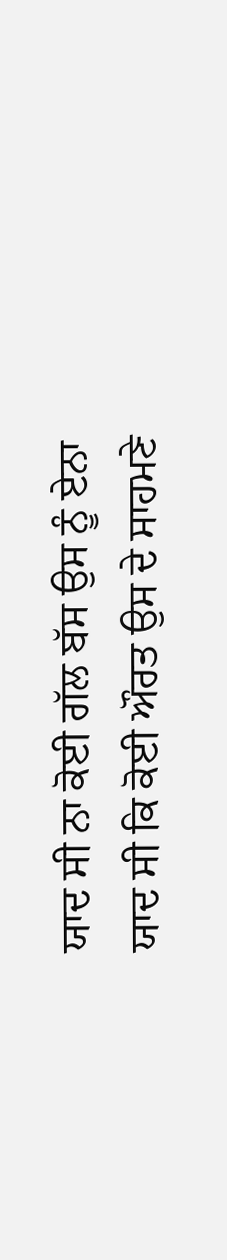ਯਾਦ ਸੀ ਨਾ ਕੋਈ ਗੱਲ ਬੱਸ ਉਸ ਨੂੰ ਏਨਾ ਯਾਦ ਸੀ ਕਿ ਕੋਈ ਔਰਤ ਉਸ ਦੇ ਸਾਹਮਣੇ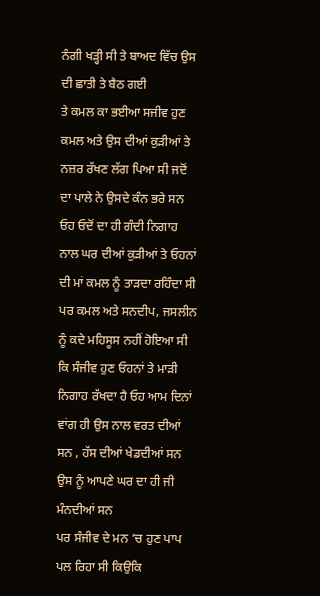ਨੰਗੀ ਖੜ੍ਹੀ ਸੀ ਤੇ ਬਾਅਦ ਵਿੱਚ ਉਸ ਦੀ ਛਾਤੀ ਤੇ ਬੈਠ ਗਈ
ਤੇ ਕਮਲ ਕਾ ਭਈਆ ਸਜੀਵ ਹੁਣ ਕਮਲ ਅਤੇ ਉਸ ਦੀਆਂ ਕੁੜੀਆਂ ਤੇ ਨਜ਼ਰ ਰੱਖਣ ਲੱਗ ਪਿਆ ਸੀ ਜਦੋਂ ਦਾ ਪਾਲੇ ਨੇ ਉਸਦੇ ਕੰਨ ਭਰੇ ਸਨ ਓਹ ਓਦੋਂ ਦਾ ਹੀ ਗੰਦੀ ਨਿਗਾਹ ਨਾਲ ਘਰ ਦੀਆਂ ਕੁੜੀਆਂ ਤੇ ਓਹਨਾਂ ਦੀ ਮਾਂ ਕਮਲ ਨੂੰ ਤਾੜਦਾ ਰਹਿੰਦਾ ਸੀ
ਪਰ ਕਮਲ ਅਤੇ ਸਨਦੀਪ, ਜਸਲੀਨ ਨੂੰ ਕਦੇ ਮਹਿਸੂਸ ਨਹੀਂ ਹੋਇਆ ਸੀ ਕਿ ਸੰਜੀਵ ਹੁਣ ਓਹਨਾਂ ਤੇ ਮਾੜੀ ਨਿਗਾਹ ਰੱਖਦਾ ਹੈ ਓਹ ਆਮ ਦਿਨਾਂ ਵਾਂਗ ਹੀ ਉਸ ਨਾਲ ਵਰਤ ਦੀਆਂ ਸਨ , ਹੱਸ ਦੀਆਂ ਖੇਡਦੀਆਂ ਸਨ ਉਸ ਨੂੰ ਆਪਣੇ ਘਰ ਦਾ ਹੀ ਜੀ ਮੰਨਦੀਆਂ ਸਨ
ਪਰ ਸੰਜੀਵ ਦੇ ਮਨ ‘ਚ ਹੁਣ ਪਾਪ ਪਲ ਰਿਹਾ ਸੀ ਕਿਉਕਿ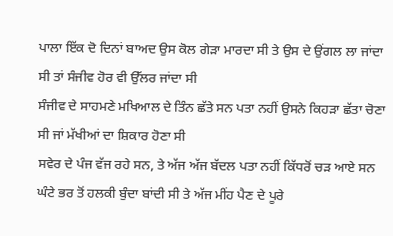ਪਾਲਾ ਇੱਕ ਦੋ ਦਿਨਾਂ ਬਾਅਦ ਉਸ ਕੋਲ ਗੇੜਾ ਮਾਰਦਾ ਸੀ ਤੇ ਉਸ ਦੇ ਉਂਗਲ ਲਾ ਜਾਂਦਾ ਸੀ ਤਾਂ ਸੰਜੀਵ ਹੋਰ ਵੀ ਉੱਲਰ ਜਾਂਦਾ ਸੀ
ਸੰਜੀਵ ਦੇ ਸਾਹਮਣੇ ਮਖਿਆਲ ਦੇ ਤਿੰਨ ਛੱਤੇ ਸਨ ਪਤਾ ਨਹੀਂ ਉਸਨੇ ਕਿਹੜਾ ਛੱਤਾ ਚੋਣਾ ਸੀ ਜਾਂ ਮੱਖੀਆਂ ਦਾ ਸ਼ਿਕਾਰ ਹੋਣਾ ਸੀ
ਸਵੇਰ ਦੇ ਪੰਜ ਵੱਜ ਰਹੇ ਸਨ, ਤੇ ਅੱਜ ਅੱਜ ਬੱਦਲ ਪਤਾ ਨਹੀਂ ਕਿੱਧਰੋਂ ਚੜ ਆਏ ਸਨ ਘੰਟੇ ਭਰ ਤੋਂ ਹਲਕੀ ਬੁੰਦਾ ਬਾਂਦੀ ਸੀ ਤੇ ਅੱਜ ਮੀਂਹ ਪੈਣ ਦੇ ਪੂਰੇ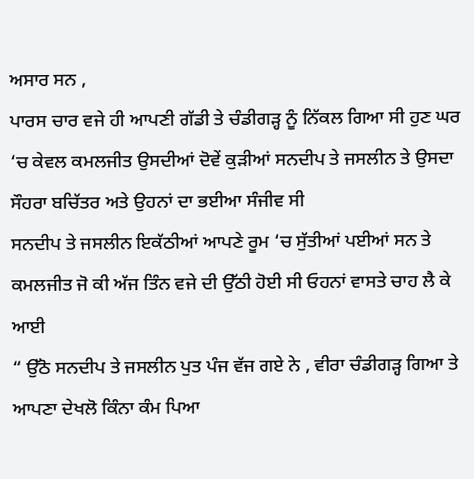ਅਸਾਰ ਸਨ ,
ਪਾਰਸ ਚਾਰ ਵਜੇ ਹੀ ਆਪਣੀ ਗੱਡੀ ਤੇ ਚੰਡੀਗੜ੍ਹ ਨੂੰ ਨਿੱਕਲ ਗਿਆ ਸੀ ਹੁਣ ਘਰ ‘ਚ ਕੇਵਲ ਕਮਲਜੀਤ ਉਸਦੀਆਂ ਦੋਵੇਂ ਕੁੜੀਆਂ ਸਨਦੀਪ ਤੇ ਜਸਲੀਨ ਤੇ ਉਸਦਾ ਸੌਹਰਾ ਬਚਿੱਤਰ ਅਤੇ ਉਹਨਾਂ ਦਾ ਭਈਆ ਸੰਜੀਵ ਸੀ
ਸਨਦੀਪ ਤੇ ਜਸਲੀਨ ਇਕੱਠੀਆਂ ਆਪਣੇ ਰੂਮ ‘ਚ ਸੁੱਤੀਆਂ ਪਈਆਂ ਸਨ ਤੇ ਕਮਲਜੀਤ ਜੋ ਕੀ ਅੱਜ ਤਿੰਨ ਵਜੇ ਦੀ ਉੱਠੀ ਹੋਈ ਸੀ ਓਹਨਾਂ ਵਾਸਤੇ ਚਾਹ ਲੈ ਕੇ ਆਈ
“ ਉੱਠੋ ਸਨਦੀਪ ਤੇ ਜਸਲੀਨ ਪੁਤ ਪੰਜ ਵੱਜ ਗਏ ਨੇ , ਵੀਰਾ ਚੰਡੀਗੜ੍ਹ ਗਿਆ ਤੇ ਆਪਣਾ ਦੇਖਲੋ ਕਿੰਨਾ ਕੰਮ ਪਿਆ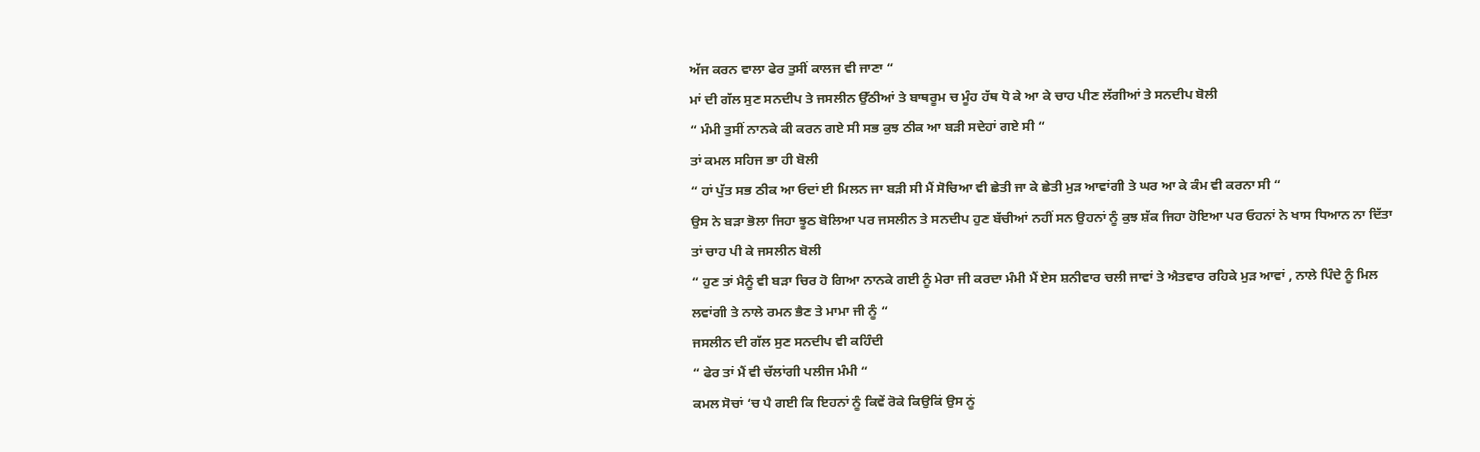ਅੱਜ ਕਰਨ ਵਾਲਾ ਫੇਰ ਤੁਸੀਂ ਕਾਲਜ ਵੀ ਜਾਣਾ “
ਮਾਂ ਦੀ ਗੱਲ ਸੁਣ ਸਨਦੀਪ ਤੇ ਜਸਲੀਨ ਉੱਠੀਆਂ ਤੇ ਬਾਥਰੂਮ ਚ ਮੂੰਹ ਹੱਥ ਧੋ ਕੇ ਆ ਕੇ ਚਾਹ ਪੀਣ ਲੱਗੀਆਂ ਤੇ ਸਨਦੀਪ ਬੋਲੀ
“ ਮੰਮੀ ਤੁਸੀਂ ਨਾਨਕੇ ਕੀ ਕਰਨ ਗਏ ਸੀ ਸਭ ਕੁਝ ਠੀਕ ਆ ਬੜੀ ਸਦੇਹਾਂ ਗਏ ਸੀ “
ਤਾਂ ਕਮਲ ਸਹਿਜ ਭਾ ਹੀ ਬੋਲੀ
“ ਹਾਂ ਪੁੱਤ ਸਭ ਠੀਕ ਆ ਓਦਾਂ ਈ ਮਿਲਨ ਜਾ ਬੜੀ ਸੀ ਮੈਂ ਸੋਚਿਆ ਵੀ ਛੇਤੀ ਜਾ ਕੇ ਛੇਤੀ ਮੁੜ ਆਵਾਂਗੀ ਤੇ ਘਰ ਆ ਕੇ ਕੰਮ ਵੀ ਕਰਨਾ ਸੀ “
ਉਸ ਨੇ ਬੜਾ ਭੋਲਾ ਜਿਹਾ ਝੂਠ ਬੋਲਿਆ ਪਰ ਜਸਲੀਨ ਤੇ ਸਨਦੀਪ ਹੁਣ ਬੱਚੀਆਂ ਨਹੀਂ ਸਨ ਉਹਨਾਂ ਨੂੰ ਕੁਝ ਸ਼ੱਕ ਜਿਹਾ ਹੋਇਆ ਪਰ ਓਹਨਾਂ ਨੇ ਖਾਸ ਧਿਆਨ ਨਾ ਦਿੱਤਾ ਤਾਂ ਚਾਹ ਪੀ ਕੇ ਜਸਲੀਨ ਬੋਲੀ
“ ਹੁਣ ਤਾਂ ਮੈਨੂੰ ਵੀ ਬੜਾ ਚਿਰ ਹੋ ਗਿਆ ਨਾਨਕੇ ਗਈ ਨੂੰ ਮੇਰਾ ਜੀ ਕਰਦਾ ਮੰਮੀ ਮੈਂ ਏਸ ਸ਼ਨੀਵਾਰ ਚਲੀ ਜਾਵਾਂ ਤੇ ਐਤਵਾਰ ਰਹਿਕੇ ਮੁੜ ਆਵਾਂ , ਨਾਲੇ ਪਿੰਦੇ ਨੂੰ ਮਿਲ ਲਵਾਂਗੀ ਤੇ ਨਾਲੇ ਰਮਨ ਭੈਣ ਤੇ ਮਾਮਾ ਜੀ ਨੂੰ “
ਜਸਲੀਨ ਦੀ ਗੱਲ ਸੁਣ ਸਨਦੀਪ ਵੀ ਕਹਿੰਦੀ
“ ਫੇਰ ਤਾਂ ਮੈਂ ਵੀ ਚੱਲਾਂਗੀ ਪਲੀਜ ਮੰਮੀ “
ਕਮਲ ਸੋਚਾਂ ‘ਚ ਪੈ ਗਈ ਕਿ ਇਹਨਾਂ ਨੂੰ ਕਿਵੇਂ ਰੋਕੇ ਕਿਉਕਿਂ ਉਸ ਨੂਂ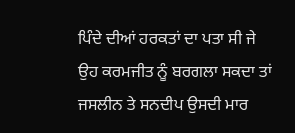ਪਿੰਦੇ ਦੀਆਂ ਹਰਕਤਾਂ ਦਾ ਪਤਾ ਸੀ ਜੇ ਉਹ ਕਰਮਜੀਤ ਨੂੰ ਬਰਗਲਾ ਸਕਦਾ ਤਾਂ ਜਸਲੀਨ ਤੇ ਸਨਦੀਪ ਉਸਦੀ ਮਾਰ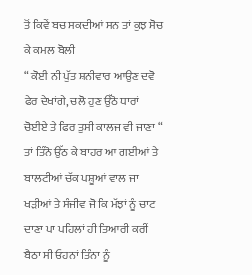ਤੋਂ ਕਿਵੇਂ ਬਚ ਸਕਦੀਆਂ ਸਨ ਤਾਂ ਕੁਝ ਸੋਚ ਕੇ ਕਮਲ ਬੋਲੀ
“ ਕੋਈ ਨੀ ਪੁੱਤ ਸ਼ਨੀਵਾਰ ਆਉਣ ਦਵੋ ਫੇਰ ਦੇਖਾਂਗੇ, ਚਲੋ ਹੁਣ ਉੱਠੋ ਧਾਰਾਂ ਚੋਈਏ ਤੇ ਫਿਰ ਤੁਸੀ ਕਾਲਜ ਵੀ ਜਾਣਾ “
ਤਾਂ ਤਿੰਨੋ ਉੱਠ ਕੇ ਬਾਹਰ ਆ ਗਈਆਂ ਤੇ ਬਾਲਟੀਆਂ ਚੱਕ ਪਸ਼ੂਆਂ ਵਾਲ ਜਾ ਖੜੀਆਂ ਤੇ ਸੰਜੀਵ ਜੋ ਕਿ ਮੱਝਾਂ ਨੂੰ ਚਾਟ ਦਾਣਾ ਪਾ ਪਹਿਲਾਂ ਹੀ ਤਿਆਰੀ ਕਰੀਂ ਬੈਠਾ ਸੀ ਓਹਨਾਂ ਤਿੰਨਾ ਨੂੰ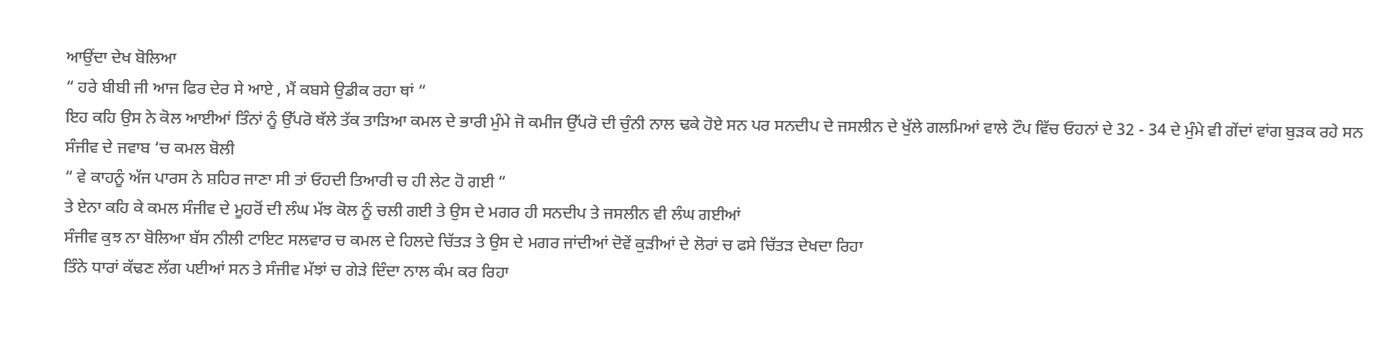ਆਉਂਦਾ ਦੇਖ ਬੋਲਿਆ
“ ਹਰੇ ਬੀਬੀ ਜੀ ਆਜ ਫਿਰ ਦੇਰ ਸੇ ਆਏ , ਮੈਂ ਕਬਸੇ ਉਡੀਕ ਰਹਾ ਥਾਂ “
ਇਹ ਕਹਿ ਉਸ ਨੇ ਕੋਲ ਆਈਆਂ ਤਿੰਨਾਂ ਨੂੰ ਉੱਪਰੋ ਥੱਲੇ ਤੱਕ ਤਾੜਿਆ ਕਮਲ ਦੇ ਭਾਰੀ ਮੁੰਮੇ ਜੋ ਕਮੀਜ ਉੱਪਰੋ ਦੀ ਚੁੰਨੀ ਨਾਲ ਢਕੇ ਹੋਏ ਸਨ ਪਰ ਸਨਦੀਪ ਦੇ ਜਸਲੀਨ ਦੇ ਖੁੱਲੇ ਗਲਮਿਆਂ ਵਾਲੇ ਟੌਪ ਵਿੱਚ ਓਹਨਾਂ ਦੇ 32 - 34 ਦੇ ਮੁੰਮੇ ਵੀ ਗੇਂਦਾਂ ਵਾਂਗ ਬੁੜਕ ਰਹੇ ਸਨ
ਸੰਜੀਵ ਦੇ ਜਵਾਬ ‘ਚ ਕਮਲ ਬੋਲੀ
“ ਵੇ ਕਾਹਨੂੰ ਅੱਜ ਪਾਰਸ ਨੇ ਸ਼ਹਿਰ ਜਾਣਾ ਸੀ ਤਾਂ ਓਹਦੀ ਤਿਆਰੀ ਚ ਹੀ ਲੇਟ ਹੋ ਗਈ “
ਤੇ ਏਨਾ ਕਹਿ ਕੇ ਕਮਲ ਸੰਜੀਵ ਦੇ ਮੂਹਰੋਂ ਦੀ ਲੰਘ ਮੱਝ ਕੋਲ ਨੂੰ ਚਲੀ ਗਈ ਤੇ ਉਸ ਦੇ ਮਗਰ ਹੀ ਸਨਦੀਪ ਤੇ ਜਸਲੀਨ ਵੀ ਲੰਘ ਗਈਆਂ
ਸੰਜੀਵ ਕੁਝ ਨਾ ਬੋਲਿਆ ਬੱਸ ਨੀਲੀ ਟਾਇਟ ਸਲਵਾਰ ਚ ਕਮਲ ਦੇ ਹਿਲਦੇ ਚਿੱਤੜ ਤੇ ਉਸ ਦੇ ਮਗਰ ਜਾਂਦੀਆਂ ਦੋਵੇਂ ਕੁੜੀਆਂ ਦੇ ਲੋਰਾਂ ਚ ਫਸੇ ਚਿੱਤੜ ਦੇਖਦਾ ਰਿਹਾ
ਤਿੰਨੇ ਧਾਰਾਂ ਕੱਢਣ ਲੱਗ ਪਈਆਂ ਸਨ ਤੇ ਸੰਜੀਵ ਮੱਝਾਂ ਚ ਗੇੜੇ ਦਿੰਦਾ ਨਾਲ ਕੰਮ ਕਰ ਰਿਹਾ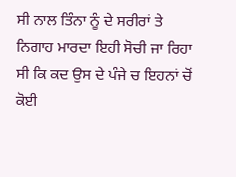ਸੀ ਨਾਲ ਤਿੰਨਾ ਨੂੰ ਦੇ ਸਰੀਰਾਂ ਤੇ ਨਿਗਾਹ ਮਾਰਦਾ ਇਹੀ ਸੋਚੀ ਜਾ ਰਿਹਾ ਸੀ ਕਿ ਕਦ ਉਸ ਦੇ ਪੰਜੇ ਚ ਇਹਨਾਂ ਚੋਂ ਕੋਈ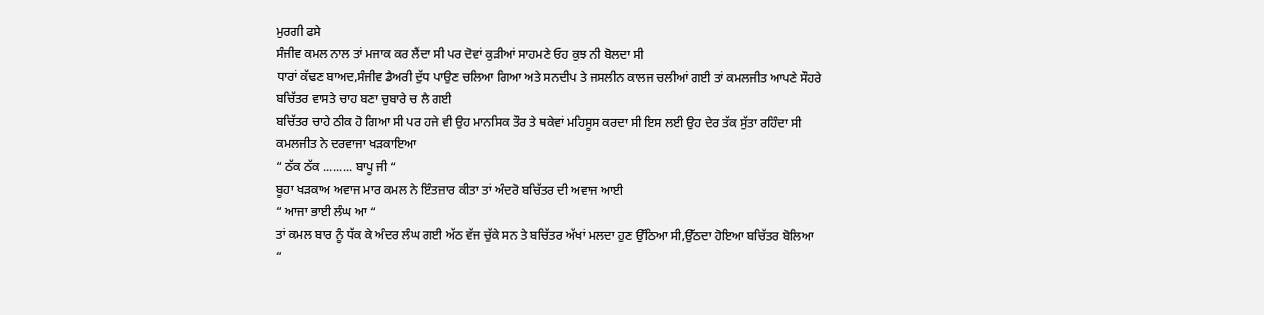ਮੁਰਗੀ ਫਸੇ
ਸੰਜੀਵ ਕਮਲ ਨਾਲ ਤਾਂ ਮਜਾਕ ਕਰ ਲੈਂਦਾ ਸੀ ਪਰ ਦੋਵਾਂ ਕੁੜੀਆਂ ਸਾਹਮਣੇ ਓਹ ਕੁਝ ਨੀ ਬੋਲਦਾ ਸੀ
ਧਾਰਾਂ ਕੱਢਣ ਬਾਅਦ,ਸੰਜੀਵ ਡੈਅਰੀ ਦੁੱਧ ਪਾਉਣ ਚਲਿਆ ਗਿਆ ਅਤੇ ਸਨਦੀਪ ਤੇ ਜਸਲੀਨ ਕਾਲਜ ਚਲੀਆਂ ਗਈ ਤਾਂ ਕਮਲਜੀਤ ਆਪਣੇ ਸੌਹਰੇ
ਬਚਿੱਤਰ ਵਾਸਤੇ ਚਾਹ ਬਣਾ ਚੁਬਾਰੇ ਚ ਲੈ ਗਈ
ਬਚਿੱਤਰ ਚਾਹੇ ਠੀਕ ਹੋ ਗਿਆ ਸੀ ਪਰ ਹਜੇ ਵੀ ਉਹ ਮਾਨਸਿਕ ਤੌਰ ਤੇ ਥਕੇਵਾਂ ਮਹਿਸੂਸ ਕਰਦਾ ਸੀ ਇਸ ਲਈ ਉਹ ਦੇਰ ਤੱਕ ਸੁੱਤਾ ਰਹਿੰਦਾ ਸੀ
ਕਮਲਜੀਤ ਨੇ ਦਰਵਾਜਾ ਖੜਕਾਇਆ
“ ਠੱਕ ਠੱਕ ......... ਬਾਪੂ ਜੀ “
ਬੂਹਾ ਖੜਕਾਅ ਅਵਾਜ ਮਾਰ ਕਮਲ ਨੇ ਇੰਤਜ਼ਾਰ ਕੀਤਾ ਤਾਂ ਅੰਦਰੋ ਬਚਿੱਤਰ ਦੀ ਅਵਾਜ ਆਈ
“ ਆਜਾ ਭਾਈ ਲੰਘ ਆ “
ਤਾਂ ਕਮਲ ਬਾਰ ਨੂੰ ਧੱਕ ਕੇ ਅੰਦਰ ਲੰਘ ਗਈ ਅੱਠ ਵੱਜ ਚੁੱਕੇ ਸਨ ਤੇ ਬਚਿੱਤਰ ਅੱਖਾਂ ਮਲਦਾ ਹੁਣ ਉੱਠਿਆ ਸੀ,ਉੱਠਦਾ ਹੋਇਆ ਬਚਿੱਤਰ ਬੋਲਿਆ
“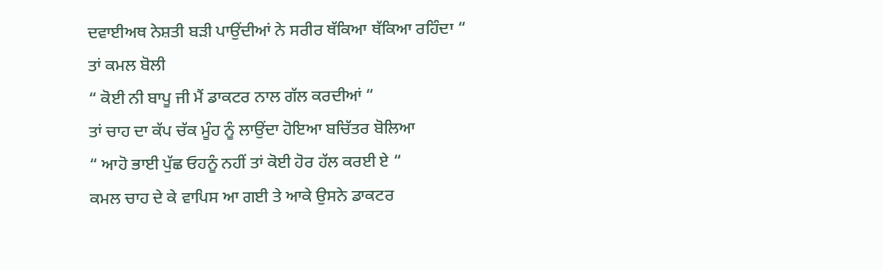ਦਵਾਈਅਥ ਨੇਸ਼ਤੀ ਬੜੀ ਪਾਉਂਦੀਆਂ ਨੇ ਸਰੀਰ ਥੱਕਿਆ ਥੱਕਿਆ ਰਹਿੰਦਾ “
ਤਾਂ ਕਮਲ ਬੋਲੀ
“ ਕੋਈ ਨੀ ਬਾਪੂ ਜੀ ਮੈਂ ਡਾਕਟਰ ਨਾਲ ਗੱਲ ਕਰਦੀਆਂ “
ਤਾਂ ਚਾਹ ਦਾ ਕੱਪ ਚੱਕ ਮੂੰਹ ਨੂੰ ਲਾਉਂਦਾ ਹੋਇਆ ਬਚਿੱਤਰ ਬੋਲਿਆ
“ ਆਹੋ ਭਾਈ ਪੁੱਛ ਓਹਨੂੰ ਨਹੀਂ ਤਾਂ ਕੋਈ ਹੋਰ ਹੱਲ ਕਰਈ ਏ “
ਕਮਲ ਚਾਹ ਦੇ ਕੇ ਵਾਪਿਸ ਆ ਗਈ ਤੇ ਆਕੇ ਉਸਨੇ ਡਾਕਟਰ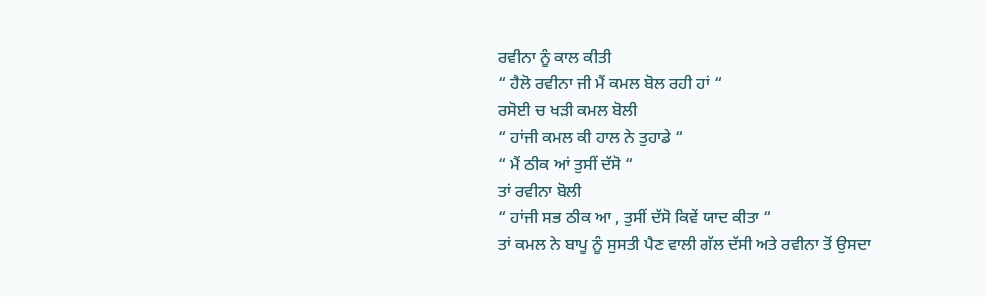ਰਵੀਨਾ ਨੂੰ ਕਾਲ ਕੀਤੀ
“ ਹੈਲੋ ਰਵੀਨਾ ਜੀ ਮੈਂ ਕਮਲ ਬੋਲ ਰਹੀ ਹਾਂ “
ਰਸੋਈ ਚ ਖੜੀ ਕਮਲ ਬੋਲੀ
“ ਹਾਂਜੀ ਕਮਲ ਕੀ ਹਾਲ ਨੇ ਤੁਹਾਡੇ “
“ ਮੈਂ ਠੀਕ ਆਂ ਤੁਸੀਂ ਦੱਸੋ “
ਤਾਂ ਰਵੀਨਾ ਬੋਲੀ
“ ਹਾਂਜੀ ਸਭ ਠੀਕ ਆ , ਤੁਸੀਂ ਦੱਸੋ ਕਿਵੇਂ ਯਾਦ ਕੀਤਾ “
ਤਾਂ ਕਮਲ ਨੇ ਬਾਪੂ ਨੂੰ ਸੁਸਤੀ ਪੈਣ ਵਾਲੀ ਗੱਲ ਦੱਸੀ ਅਤੇ ਰਵੀਨਾ ਤੋਂ ਉਸਦਾ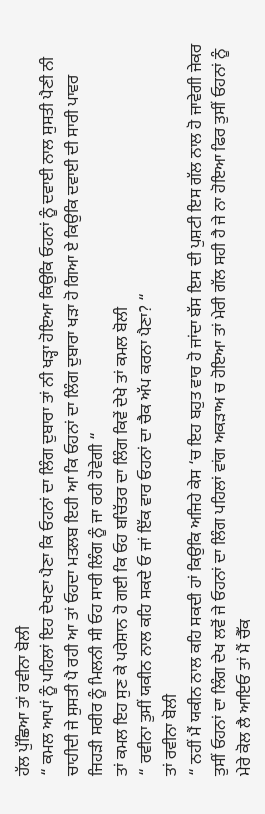ਹੱਲ ਪੁੱਛਿਆ ਤਾਂ ਰਵੀਨਾ ਬੋਲੀ
“ ਕਮਲ ਆਪਾਂ ਨੂੰ ਪਹਿਲਾਂ ਇਹ ਦੇਖਣਾ ਪੈਣਾ ਕਿ ਓਹਨਾਂ ਦਾ ਲਿੰਗ ਦੁਬਾਰਾ ਤਾਂ ਨੀ ਖੜ੍ਹਾ ਹੋਇਆ ਕਿਉਕਿ ਓਹਨਾਂ ਨੂੰ ਦਵਾਈ ਨਾਲ ਸੁਸਤੀ ਪੈਣੀ ਨੀ ਚਾਹੀਦੀ ਜੇ ਸੁਸਤੀ ਪੈ ਰਹੀ ਆ ਤਾਂ ਓਹਦਾ ਮਤਲਬ ਇਹੀ ਆ ਕਿ ਓਹਨਾਂ ਦਾ ਲਿੰਗ ਦੁਬਾਰਾ ਖੜਾ ਹੋ ਗਿਆ ਏ ਕਿਉਕਿ ਦਵਾਈ ਦੀ ਸਾਰੀ ਪਾਵਰ ਜਿਹੜੀ ਸਰੀਰ ਨੂੰ ਮਿਲਨੀ ਸੀ ਓਹ ਸਾਰੀ ਲਿੰਗ ਨੂੰ ਜਾ ਰਹੀ ਹੋਵੇਗੀ “
ਤਾਂ ਕਮਲ ਇਹ ਸੁਣ ਕੇ ਪਰੇਸ਼ਾਨ ਹੋ ਗਈ ਕਿ ਓਹ ਬਚਿੱਤਰ ਦਾ ਲਿੰਗ ਕਿਵੇਂ ਦੇਖੇ ਤਾਂ ਕਮਲ ਬੋਲੀ
“ ਰਵੀਨਾ ਤੁਸੀਂ ਯਕੀਨ ਨਾਲ ਕਹਿ ਸਕਦੇ ਓ ਜਾਂ ਇੱਕ ਵਾਰ ਓਹਨਾਂ ਦਾ ਚੈਕ ਅੱਪ ਕਰਨਾ ਪੈਣਾ? “
ਤਾਂ ਰਵੀਨਾ ਬੋਲੀ
“ ਨਹੀਂ ਮੈਂ ਯਕੀਨ ਨਾਲ ਕਹਿ ਸਕਦੀ ਹਾਂ ਕਿਉਕਿ ਅਜਿਹੇ ਕੇਸ ‘ਚ ਇਹ ਬਹੁਤ ਵਾਰ ਹੋ ਜਾਂਦਾ ਬੱਸ ਇਸ ਦੀ ਪੁਸ਼ਟੀ ਇਸ ਗੱਲ ਨਾਲ ਹੋ ਜਾਵੇਗੀ ਜੇਕਰ ਤੁਸੀਂ ਓਹਨਾਂ ਦਾ ਲਿੰਗ ਦੇਖ ਲਵੋਂ ਜੇ ਓਹਨਾਂ ਦਾ ਲਿੰਗ ਪਹਿਲਾਂ ਵਾਂਗ ਅਕੜਾਅ ਚ ਹੋਇਆ ਤਾਂ ਮੇਰੀ ਗੱਲ ਸਹੀ ਹੈ ਜੇ ਨਾ ਹੋਇਆ ਫਿਰ ਤੁਸੀਂ ਓਹਨਾਂ ਨੂੰ ਮੇਰੇ ਕੋਲ ਲੈ ਆਇਓ ਤਾਂ ਮੈਂ ਚੈੱਕ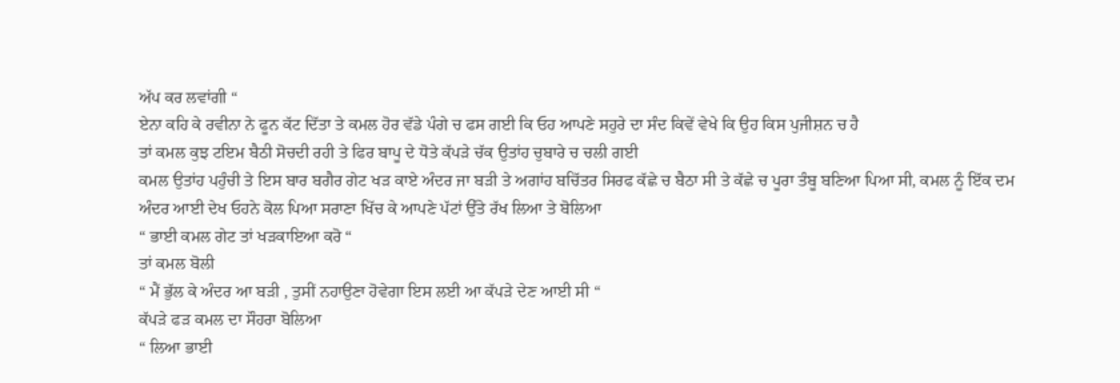ਅੱਪ ਕਰ ਲਵਾਂਗੀ “
ਏਨਾ ਕਹਿ ਕੇ ਰਵੀਨਾ ਨੇ ਫੂਨ ਕੱਟ ਦਿੱਤਾ ਤੇ ਕਮਲ ਹੋਰ ਵੱਡੇ ਪੰਗੇ ਚ ਫਸ ਗਈ ਕਿ ਓਹ ਆਪਣੇ ਸਹੁਰੇ ਦਾ ਸੰਦ ਕਿਵੇਂ ਵੇਖੇ ਕਿ ਉਹ ਕਿਸ ਪੁਜੀਸ਼ਨ ਚ ਹੈ
ਤਾਂ ਕਮਲ ਕੁਝ ਟਇਮ ਬੈਠੀ ਸੋਚਦੀ ਰਹੀ ਤੇ ਫਿਰ ਬਾਪੂ ਦੇ ਧੋਤੇ ਕੱਪੜੇ ਚੱਕ ਉਤਾਂਹ ਚੁਬਾਰੇ ਚ ਚਲੀ ਗਈ
ਕਮਲ ਉਤਾਂਹ ਪਹੁੰਚੀ ਤੇ ਇਸ ਬਾਰ ਬਗੈਰ ਗੇਟ ਖੜ ਕਾਏ ਅੰਦਰ ਜਾ ਬੜੀ ਤੇ ਅਗਾਂਹ ਬਚਿੱਤਰ ਸਿਰਫ ਕੱਛੇ ਚ ਬੈਠਾ ਸੀ ਤੇ ਕੱਛੇ ਚ ਪੂਰਾ ਤੰਬੂ ਬਣਿਆ ਪਿਆ ਸੀ, ਕਮਲ ਨੂੰ ਇੱਕ ਦਮ ਅੰਦਰ ਆਈ ਦੇਖ ਓਹਨੇ ਕੋਲ ਪਿਆ ਸਰਾਣਾ ਖਿੱਚ ਕੇ ਆਪਣੇ ਪੱਟਾਂ ਉੱਤੇ ਰੱਖ ਲਿਆ ਤੇ ਬੋਲਿਆ
“ ਭਾਈ ਕਮਲ ਗੇਟ ਤਾਂ ਖੜਕਾਇਆ ਕਰੋ “
ਤਾਂ ਕਮਲ ਬੋਲੀ
“ ਮੈਂ ਭੁੱਲ ਕੇ ਅੰਦਰ ਆ ਬੜੀ , ਤੁਸੀਂ ਨਹਾਉਣਾ ਹੋਵੇਗਾ ਇਸ ਲਈ ਆ ਕੱਪੜੇ ਦੇਣ ਆਈ ਸੀ “
ਕੱਪੜੇ ਫੜ ਕਮਲ ਦਾ ਸੌਹਰਾ ਬੋਲਿਆ
“ ਲਿਆ ਭਾਈ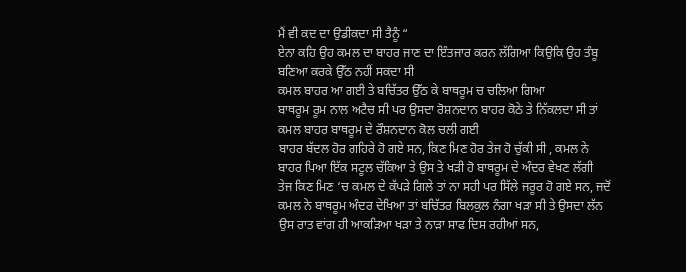ਮੈਂ ਵੀ ਕਦ ਦਾ ਉਡੀਕਦਾ ਸੀ ਤੈਨੂੰ “
ਏਨਾ ਕਹਿ ਉਹ ਕਮਲ ਦਾ ਬਾਹਰ ਜਾਣ ਦਾ ਇੰਤਜਾਰ ਕਰਨ ਲੱਗਿਆ ਕਿਉਕਿ ਉਹ ਤੰਬੂ ਬਣਿਆ ਕਰਕੇ ਉੱਠ ਨਹੀਂ ਸਕਦਾ ਸੀ
ਕਮਲ ਬਾਹਰ ਆ ਗਈ ਤੇ ਬਚਿੱਤਰ ਉੱਠ ਕੇ ਬਾਥਰੂਮ ਚ ਚਲਿਆ ਗਿਆ
ਬਾਥਰੂਮ ਰੂਮ ਨਾਲ ਅਟੈਚ ਸੀ ਪਰ ਉਸਦਾ ਰੋਸ਼ਨਦਾਨ ਬਾਹਰ ਕੋਠੇ ਤੇ ਨਿੱਕਲਦਾ ਸੀ ਤਾਂ ਕਮਲ ਬਾਹਰ ਬਾਥਰੂਮ ਦੇ ਰੌਸ਼ਨਦਾਨ ਕੋਲ ਚਲੀ ਗਈ
ਬਾਹਰ ਬੱਦਲ ਹੋਰ ਗਹਿਰੇ ਹੋ ਗਏ ਸਨ, ਕਿਣ ਮਿਣ ਹੋਰ ਤੇਜ ਹੋ ਚੁੱਕੀ ਸੀ , ਕਮਲ ਨੇ ਬਾਹਰ ਪਿਆ ਇੱਕ ਸਟੂਲ ਚੱਕਿਆ ਤੇ ਉਸ ਤੇ ਖੜੀ ਹੋ ਬਾਥਰੂਮ ਦੇ ਅੰਦਰ ਵੇਖਣ ਲੱਗੀ
ਤੇਜ ਕਿਣ ਮਿਣ ‘ਚ ਕਮਲ ਦੇ ਕੱਪੜੇ ਗਿਲੇ ਤਾਂ ਨਾ ਸਹੀ ਪਰ ਸਿੱਲੇ ਜਰੂਰ ਹੋ ਗਏ ਸਨ, ਜਦੋਂ ਕਮਲ ਨੇ ਬਾਥਰੂਮ ਅੰਦਰ ਦੇਖਿਆ ਤਾਂ ਬਚਿੱਤਰ ਬਿਲਕੁਲ ਨੰਗਾ ਖੜਾ ਸੀ ਤੇ ਉਸਦਾ ਲੱਨ ਉਸ ਰਾਤ ਵਾਂਗ ਹੀ ਆਕੜਿਆ ਖੜਾ ਤੇ ਨਾੜਾ ਸਾਫ ਦਿਸ ਰਹੀਆਂ ਸਨ,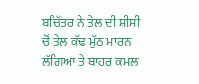ਬਚਿੱਤਰ ਨੇ ਤੇਲ ਦੀ ਸ਼ੀਸੀ ਚੋਂ ਤੇਲ ਕੱਢ ਮੁੱਠ ਮਾਰਨ ਲੱਗਿਆ ਤੇ ਬਾਹਰ ਕਮਲ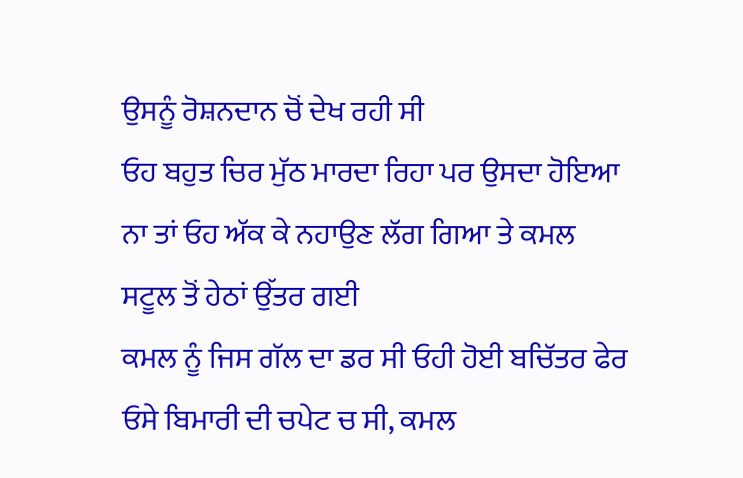ਉਸਨੂੰ ਰੋਸ਼ਨਦਾਨ ਚੋਂ ਦੇਖ ਰਹੀ ਸੀ
ਓਹ ਬਹੁਤ ਚਿਰ ਮੁੱਠ ਮਾਰਦਾ ਰਿਹਾ ਪਰ ਉਸਦਾ ਹੋਇਆ ਨਾ ਤਾਂ ਓਹ ਅੱਕ ਕੇ ਨਹਾਉਣ ਲੱਗ ਗਿਆ ਤੇ ਕਮਲ ਸਟੂਲ ਤੋਂ ਹੇਠਾਂ ਉੱਤਰ ਗਈ
ਕਮਲ ਨੂੰ ਜਿਸ ਗੱਲ ਦਾ ਡਰ ਸੀ ਓਹੀ ਹੋਈ ਬਚਿੱਤਰ ਫੇਰ ਓਸੇ ਬਿਮਾਰੀ ਦੀ ਚਪੇਟ ਚ ਸੀ, ਕਮਲ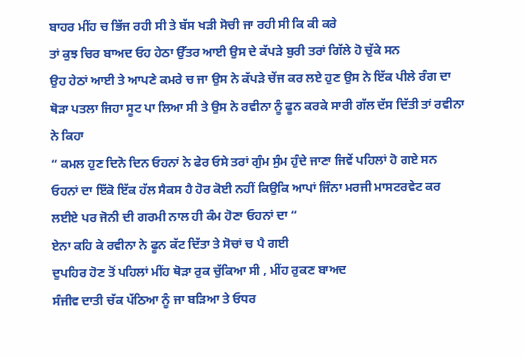ਬਾਹਰ ਮੀਂਹ ਚ ਭਿੱਜ ਰਹੀ ਸੀ ਤੇ ਬੱਸ ਖੜੀ ਸੋਚੀ ਜਾ ਰਹੀ ਸੀ ਕਿ ਕੀ ਕਰੇ
ਤਾਂ ਕੁਝ ਚਿਰ ਬਾਅਦ ਓਹ ਹੇਠਾ ਉੱਤਰ ਆਈ ਉਸ ਦੇ ਕੱਪੜੇ ਬੁਰੀ ਤਰਾਂ ਗਿੱਲੇ ਹੋ ਚੁੱਕੇ ਸਨ
ਉਹ ਹੇਠਾਂ ਆਈ ਤੇ ਆਪਣੇ ਕਮਰੇ ਚ ਜਾ ਉਸ ਨੇ ਕੱਪੜੇ ਚੇਂਜ ਕਰ ਲਏ ਹੁਣ ਉਸ ਨੇ ਇੱਕ ਪੀਲੇ ਰੰਗ ਦਾ ਥੋੜਾ ਪਤਲਾ ਜਿਹਾ ਸੂਟ ਪਾ ਲਿਆ ਸੀ ਤੇ ਉਸ ਨੇ ਰਵੀਨਾ ਨੂੰ ਫੂਨ ਕਰਕੇ ਸਾਰੀ ਗੱਲ ਦੱਸ ਦਿੱਤੀ ਤਾਂ ਰਵੀਨਾ ਨੇ ਕਿਹਾ
“ ਕਮਲ ਹੁਣ ਦਿਨੋ ਦਿਨ ਓਹਨਾਂ ਨੇ ਫੇਰ ਓਸੇ ਤਰਾਂ ਗੁੰਮ ਸੁੰਮ ਹੁੰਦੇ ਜਾਣਾ ਜਿਵੇਂ ਪਹਿਲਾਂ ਹੋ ਗਏ ਸਨ ਓਹਨਾਂ ਦਾ ਇੱਕੋ ਇੱਕ ਹੱਲ ਸੈਕਸ ਹੈ ਹੋਰ ਕੋਈ ਨਹੀਂ ਕਿਉਕਿ ਆਪਾਂ ਜਿੰਨਾ ਮਰਜੀ ਮਾਸਟਰਵੇਟ ਕਰ ਲਈਏ ਪਰ ਜੋਨੀ ਦੀ ਗਰਮੀ ਨਾਲ ਹੀ ਕੰਮ ਹੋਣਾ ਓਹਨਾਂ ਦਾ “
ਏਨਾ ਕਹਿ ਕੇ ਰਵੀਨਾ ਨੇ ਫੂਨ ਕੱਟ ਦਿੱਤਾ ਤੇ ਸੋਚਾਂ ਚ ਪੈ ਗਈ
ਦੁਪਹਿਰ ਹੋਣ ਤੋਂ ਪਹਿਲਾਂ ਮੀਂਹ ਥੋੜਾ ਰੁਕ ਚੁੱਕਿਆ ਸੀ , ਮੀਂਹ ਰੁਕਣ ਬਾਅਦ
ਸੰਜੀਵ ਦਾਤੀ ਚੱਕ ਪੱਠਿਆ ਨੂੰ ਜਾ ਬੜਿਆ ਤੇ ਓਧਰ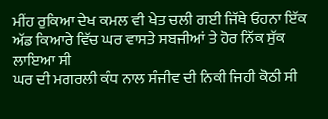ਮੀਂਹ ਰੁਕਿਆ ਦੇਖ ਕਮਲ ਵੀ ਖੇਤ ਚਲੀ ਗਈ ਜਿੱਥੇ ਓਹਨਾ ਇੱਕ ਅੱਡ ਕਿਆਰੇ ਵਿੱਚ ਘਰ ਵਾਸਤੇ ਸਬਜੀਆਂ ਤੇ ਹੋਰ ਨਿੱਕ ਸੁੱਕ ਲਾਇਆ ਸੀ
ਘਰ ਦੀ ਮਗਰਲੀ ਕੰਧ ਨਾਲ ਸੰਜੀਵ ਦੀ ਨਿਕੀ ਜਿਹੀ ਕੋਠੀ ਸੀ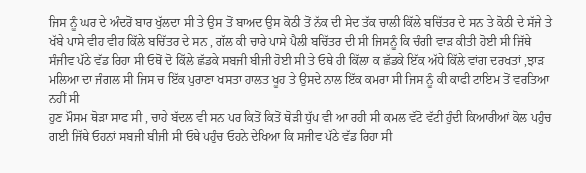ਜਿਸ ਨੂੰ ਘਰ ਦੇ ਅੰਦਰੋਂ ਬਾਰ ਖੁੱਲਦਾ ਸੀ ਤੇ ਉਸ ਤੋਂ ਬਾਅਦ ਉਸ ਕੋਠੀ ਤੋਂ ਨੱਕ ਦੀ ਸੇਦ ਤੱਕ ਚਾਲੀ ਕਿੱਲੇ ਬਚਿੱਤਰ ਦੇ ਸਨ ਤੇ ਕੋਠੀ ਦੇ ਸੱਜੇ ਤੇ ਖੱਬੇ ਪਾਸੇ ਵੀਹ ਵੀਹ ਕਿੱਲੇ ਬਚਿੱਤਰ ਦੇ ਸਨ , ਗੱਲ ਕੀ ਚਾਰੇ ਪਾਸੇ ਪੈਲੀ ਬਚਿੱਤਰ ਦੀ ਸੀ ਜਿਸਨੂੰ ਕਿ ਚੰਗੀ ਵਾੜ ਕੀਤੀ ਹੋਈ ਸੀ ਜਿੱਥੇ ਸੰਜੀਵ ਪੱਠੇ ਵੱਡ ਰਿਹਾ ਸੀ ਓਥੋਂ ਦੋ ਕਿੱਲੇ ਛੱਡਕੇ ਸਬਜੀ ਬੀਜੀ ਹੋਈ ਸੀ ਤੇ ਓਥੇ ਹੀ ਕਿੱਲਾ ਕ ਛੱਡਕੇ ਇੱਕ ਅੱਧੇ ਕਿੱਲੇ ਵਾਂਗ ਦਰਖਤਾਂ ,ਝਾੜ ਮਲਿਆ ਦਾ ਜੰਗਲ ਸੀ ਜਿਸ ਚ ਇੱਕ ਪੁਰਾਣਾ ਖਸਤਾ ਹਾਲਤ ਖੂਹ ਤੇ ਉਸਦੇ ਨਾਲ ਇੱਕ ਕਮਰਾ ਸੀ ਜਿਸ ਨੂੰ ਕੀ ਕਾਫੀ ਟਾਇਮ ਤੋਂ ਵਰਤਿਆ ਨਹੀਂ ਸੀ
ਹੁਣ ਮੌਸਮ ਥੋੜਾ ਸਾਫ ਸੀ , ਚਾਹੇ ਬੱਦਲ ਵੀ ਸਨ ਪਰ ਕਿਤੋਂ ਕਿਤੋਂ ਥੋੜੀ ਧੁੱਪ ਵੀ ਆ ਰਹੀ ਸੀ ਕਮਲ ਵੱਟੋ ਵੱਟੀ ਹੁੰਦੀ ਕਿਆਰੀਆਂ ਕੋਲ ਪਹੁੰਚ ਗਈ ਜਿੱਥੇ ਓਹਨਾਂ ਸਬਜੀ ਬੀਜੀ ਸੀ ਓਥੇ ਪਹੁੰਚ ਓਹਨੇ ਦੇਖਿਆ ਕਿ ਸਜੀਵ ਪੱਠੇ ਵੱਡ ਰਿਹਾ ਸੀ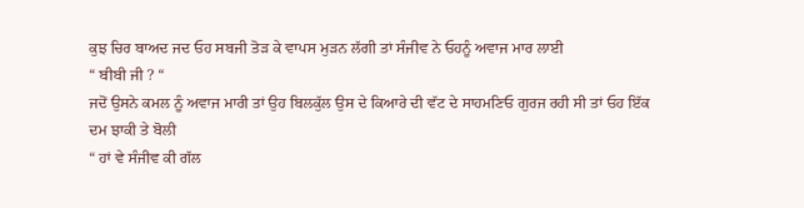ਕੁਝ ਚਿਰ ਬਾਅਦ ਜਦ ਓਹ ਸਬਜੀ ਤੋੜ ਕੇ ਵਾਪਸ ਮੁੜਨ ਲੱਗੀ ਤਾਂ ਸੰਜੀਵ ਨੇ ਓਹਨੂੰ ਅਵਾਜ ਮਾਰ ਲਾਈ
“ ਬੀਬੀ ਜੀ ? “
ਜਦੋਂ ਉਸਨੇ ਕਮਲ ਨੂੰ ਅਵਾਜ ਮਾਰੀ ਤਾਂ ਉਹ ਬਿਲਕੁੱਲ ਉਸ ਦੇ ਕਿਆਰੇ ਦੀ ਵੱਟ ਦੇ ਸਾਹਮਣਿਓ ਗੁਰਜ ਰਹੀ ਸੀ ਤਾਂ ਓਹ ਇੱਕ ਦਮ ਝਾਕੀ ਤੇ ਬੋਲੀ
“ ਹਾਂ ਵੇ ਸੰਜੀਵ ਕੀ ਗੱਲ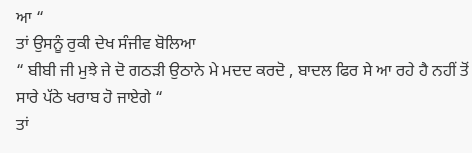ਆ “
ਤਾਂ ਉਸਨੂੰ ਰੁਕੀ ਦੇਖ ਸੰਜੀਵ ਬੋਲਿਆ
“ ਬੀਬੀ ਜੀ ਮੁਝੇ ਜੇ ਦੋ ਗਠੜੀ ਉਠਾਨੇ ਮੇ ਮਦਦ ਕਰਦੋ , ਬਾਦਲ ਫਿਰ ਸੇ ਆ ਰਹੇ ਹੈ ਨਹੀਂ ਤੋਂ ਸਾਰੇ ਪੱਠੇ ਖਰਾਬ ਹੋ ਜਾਏਗੇ “
ਤਾਂ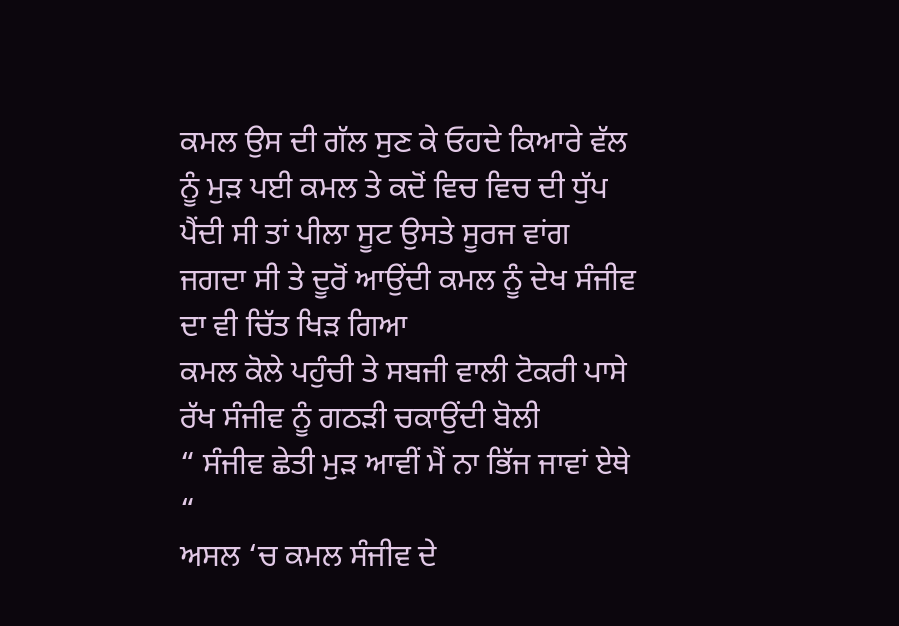ਕਮਲ ਉਸ ਦੀ ਗੱਲ ਸੁਣ ਕੇ ਓਹਦੇ ਕਿਆਰੇ ਵੱਲ ਨੂੰ ਮੁੜ ਪਈ ਕਮਲ ਤੇ ਕਦੋਂ ਵਿਚ ਵਿਚ ਦੀ ਧੁੱਪ ਪੈਂਦੀ ਸੀ ਤਾਂ ਪੀਲਾ ਸੂਟ ਉਸਤੇ ਸੂਰਜ ਵਾਂਗ ਜਗਦਾ ਸੀ ਤੇ ਦੂਰੋਂ ਆਉਂਦੀ ਕਮਲ ਨੂੰ ਦੇਖ ਸੰਜੀਵ ਦਾ ਵੀ ਚਿੱਤ ਖਿੜ ਗਿਆ
ਕਮਲ ਕੋਲੇ ਪਹੁੰਚੀ ਤੇ ਸਬਜੀ ਵਾਲੀ ਟੋਕਰੀ ਪਾਸੇ ਰੱਖ ਸੰਜੀਵ ਨੂੰ ਗਠੜੀ ਚਕਾਉਂਦੀ ਬੋਲੀ
“ ਸੰਜੀਵ ਛੇਤੀ ਮੁੜ ਆਵੀਂ ਮੈਂ ਨਾ ਭਿੱਜ ਜਾਵਾਂ ਏਥੇ “
ਅਸਲ ‘ਚ ਕਮਲ ਸੰਜੀਵ ਦੇ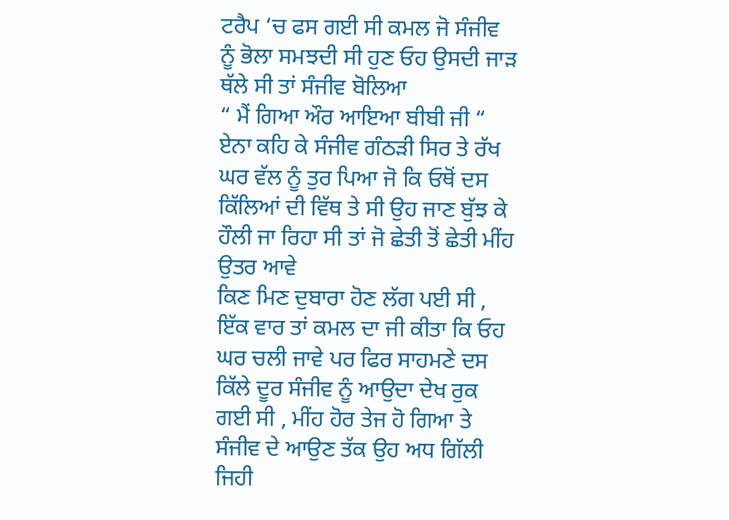ਟਰੈਪ ‘ਚ ਫਸ ਗਈ ਸੀ ਕਮਲ ਜੋ ਸੰਜੀਵ ਨੂੰ ਭੋਲਾ ਸਮਝਦੀ ਸੀ ਹੁਣ ਓਹ ਉਸਦੀ ਜਾੜ ਥੱਲੇ ਸੀ ਤਾਂ ਸੰਜੀਵ ਬੋਲਿਆ
“ ਮੈਂ ਗਿਆ ਔਰ ਆਇਆ ਬੀਬੀ ਜੀ “
ਏਨਾ ਕਹਿ ਕੇ ਸੰਜੀਵ ਗੰਠੜੀ ਸਿਰ ਤੇ ਰੱਖ ਘਰ ਵੱਲ ਨੂੰ ਤੁਰ ਪਿਆ ਜੋ ਕਿ ਓਥੋਂ ਦਸ ਕਿੱਲਿਆਂ ਦੀ ਵਿੱਥ ਤੇ ਸੀ ਉਹ ਜਾਣ ਬੁੱਝ ਕੇ ਹੌਲੀ ਜਾ ਰਿਹਾ ਸੀ ਤਾਂ ਜੋ ਛੇਤੀ ਤੋਂ ਛੇਤੀ ਮੀਂਹ ਉਤਰ ਆਵੇ
ਕਿਣ ਮਿਣ ਦੁਬਾਰਾ ਹੋਣ ਲੱਗ ਪਈ ਸੀ , ਇੱਕ ਵਾਰ ਤਾਂ ਕਮਲ ਦਾ ਜੀ ਕੀਤਾ ਕਿ ਓਹ ਘਰ ਚਲੀ ਜਾਵੇ ਪਰ ਫਿਰ ਸਾਹਮਣੇ ਦਸ ਕਿੱਲੇ ਦੂਰ ਸੰਜੀਵ ਨੂੰ ਆਉਦਾ ਦੇਖ ਰੁਕ ਗਈ ਸੀ , ਮੀਂਹ ਹੋਰ ਤੇਜ ਹੋ ਗਿਆ ਤੇ ਸੰਜੀਵ ਦੇ ਆਉਣ ਤੱਕ ਉਹ ਅਧ ਗਿੱਲੀ ਜਿਹੀ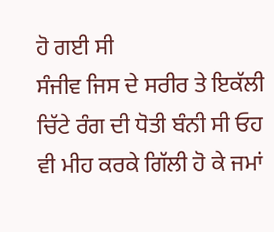ਹੋ ਗਈ ਸੀ
ਸੰਜੀਵ ਜਿਸ ਦੇ ਸਰੀਰ ਤੇ ਇਕੱਲੀ ਚਿੱਟੇ ਰੰਗ ਦੀ ਧੋਤੀ ਬੰਨੀ ਸੀ ਓਹ ਵੀ ਮੀਹ ਕਰਕੇ ਗਿੱਲੀ ਹੋ ਕੇ ਜਮਾਂ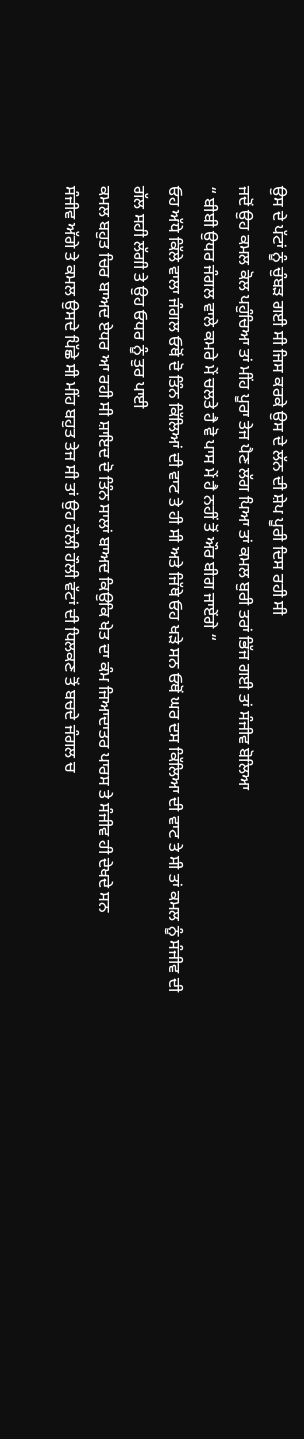ਉਸ ਦੇ ਪੱਟਾਂ ਨੂੰ ਚੁੰਬੜ ਗਈ ਸੀ ਜਿਸ ਕਰਕੇ ਉਸ ਦੇ ਲੱਨ ਦੀ ਸ਼ੇਪ ਪੂਰੀ ਦਿਸ ਰਹੀ ਸੀ
ਜਦੋਂ ਉਹ ਕਮਲ ਕੋਲ ਪਹੁੰਚਿਆ ਤਾਂ ਮੀਂਹ ਪੂਰਾ ਤੇਜ ਪੈਣ ਲੱਗ ਪਿਆ ਤਾਂ ਕਮਲ ਬੁਰੀ ਤਰਾਂ ਭਿੱਜ ਗਈ ਤਾਂ ਸੰਜੀਵ ਬੋਲਿਆ
“ ਬੀਬੀ ਉਧਰ ਜੰਗਲ ਵਾਲੇ ਕਮਰੇ ਮੇਂ ਚਲਤੇ ਹੈ ਵੋ ਪਾਸ ਮੇਂ ਹੈ ਨਹੀਂ ਤੋਂ ਔਰ ਬੀਗ ਜਾਏਂਗੇ “
ਓਹ ਅੱਧੇ ਕਿੱਲੇ ਵਾਲਾ ਜੰਗਲ ਓਥੋਂ ਦੋ ਤਿੰਨ ਕਿੱਲਿਆਂ ਦੀ ਵਾਟ ਤੇ ਹੀ ਸੀ ਅਤੇ ਜਿੱਥੇ ਓਹ ਖੜੇ ਸਨ ਓਥੋਂ ਘਰ ਦਸ ਕਿੱਲਿਆ ਦੀ ਵਾਟ ਤੇ ਸੀ ਤਾਂ ਕਮਲ ਨੂੰ ਸੰਜੀਵ ਦੀ ਗੱਲ ਸਹੀ ਲੱਗੀ ਤੇ ਉਹ ਓਧਰ ਨੂੰ ਤੁਰ ਪਾਈ
ਕਮਲ ਬਹੁਤ ਚਿਰ ਬਾਅਦ ਏਧਰ ਆ ਰਹੀ ਸੀ ਸ਼ਾਇਦ ਦੋ ਤਿੰਨ ਸਾਲਾਂ ਬਾਅਦ ਕਿਉਕਿ ਖੇਤ ਦਾ ਕੰਮ ਜਿਆਦਾਤਰ ਪਾਰਸ ਤੇ ਸੰਜੀਵ ਹੀ ਦੇਖਦੇ ਸਨ
ਸੰਜੀਵ ਅੱਗੇ ਤੇ ਕਮਲ ਉਸਦੇ ਪਿੱਛੇ ਸੀ ਮੀਂਹ ਬਹੁਤ ਤੇਜ ਸੀ ਤਾਂ ਉਹ ਹੌਲੀ ਹੌਲੀ ਵੱਟਾਂ ਦੀ ਧਿਲਕਣ ਤੋਂ ਬਚਦੇ ਜੰਗਲ ਚ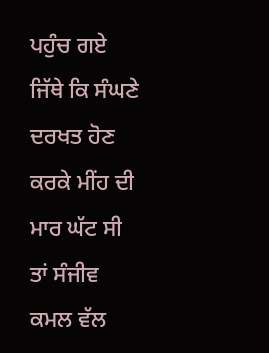ਪਹੁੰਚ ਗਏ
ਜਿੱਥੇ ਕਿ ਸੰਘਣੇ ਦਰਖਤ ਹੋਣ ਕਰਕੇ ਮੀਂਹ ਦੀ ਮਾਰ ਘੱਟ ਸੀ ਤਾਂ ਸੰਜੀਵ ਕਮਲ ਵੱਲ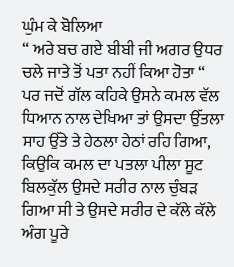ਘੁੰਮ ਕੇ ਬੋਲਿਆ
“ ਅਰੇ ਬਚ ਗਏ ਬੀਬੀ ਜੀ ਅਗਰ ਉਧਰ ਚਲੇ ਜਾਤੇ ਤੋਂ ਪਤਾ ਨਹੀਂ ਕਿਆ ਹੋਤਾ “
ਪਰ ਜਦੋਂ ਗੱਲ ਕਹਿਕੇ ਉਸਨੇ ਕਮਲ ਵੱਲ ਧਿਆਨ ਨਾਲ ਦੇਖਿਆ ਤਾਂ ਉਸਦਾ ਉੱਤਲਾ ਸਾਹ ਉੱਤੇ ਤੇ ਹੇਠਲਾ ਹੇਠਾਂ ਰਹਿ ਗਿਆ, ਕਿਉਕਿ ਕਮਲ ਦਾ ਪਤਲਾ ਪੀਲਾ ਸੂਟ ਬਿਲਕੁੱਲ ਉਸਦੇ ਸਰੀਰ ਨਾਲ ਚੁੰਬੜ ਗਿਆ ਸੀ ਤੇ ਉਸਦੇ ਸਰੀਰ ਦੇ ਕੱਲੇ ਕੱਲੇ ਅੰਗ ਪੂਰੇ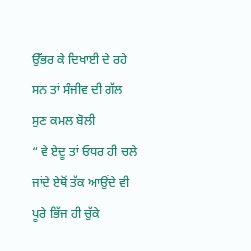ਉੱਭਰ ਕੇ ਦਿਖਾਈ ਦੇ ਰਹੇ ਸਨ ਤਾਂ ਸੰਜੀਵ ਦੀ ਗੱਲ ਸੁਣ ਕਮਲ ਬੋਲੀ
“ ਵੇ ਏਦੂ ਤਾਂ ਓਧਰ ਹੀ ਚਲੇ ਜਾਂਦੇ ਏਥੋਂ ਤੱਕ ਆਉਂਦੇ ਵੀ ਪੂਰੇ ਭਿੱਜ ਹੀ ਚੁੱਕੇ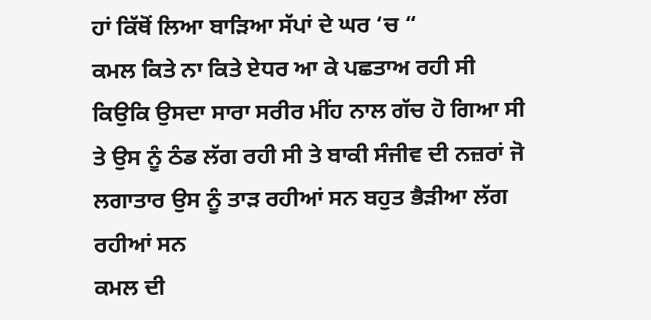ਹਾਂ ਕਿੱਥੋਂ ਲਿਆ ਬਾੜਿਆ ਸੱਪਾਂ ਦੇ ਘਰ ‘ਚ “
ਕਮਲ ਕਿਤੇ ਨਾ ਕਿਤੇ ਏਧਰ ਆ ਕੇ ਪਛਤਾਅ ਰਹੀ ਸੀ ਕਿਉਕਿ ਉਸਦਾ ਸਾਰਾ ਸਰੀਰ ਮੀਂਹ ਨਾਲ ਗੱਚ ਹੋ ਗਿਆ ਸੀ ਤੇ ਉਸ ਨੂੰ ਠੰਡ ਲੱਗ ਰਹੀ ਸੀ ਤੇ ਬਾਕੀ ਸੰਜੀਵ ਦੀ ਨਜ਼ਰਾਂ ਜੋ ਲਗਾਤਾਰ ਉਸ ਨੂੰ ਤਾੜ ਰਹੀਆਂ ਸਨ ਬਹੁਤ ਭੈੜੀਆ ਲੱਗ ਰਹੀਆਂ ਸਨ
ਕਮਲ ਦੀ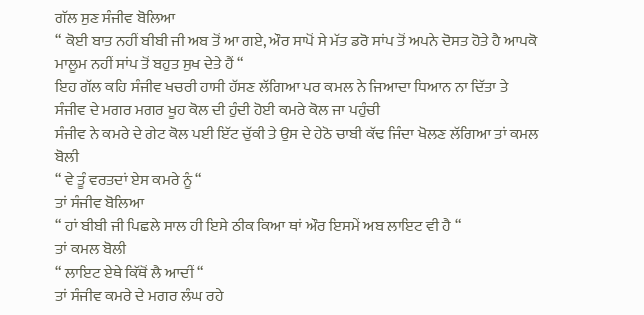ਗੱਲ ਸੁਣ ਸੰਜੀਵ ਬੋਲਿਆ
“ ਕੋਈ ਬਾਤ ਨਹੀਂ ਬੀਬੀ ਜੀ ਅਬ ਤੋਂ ਆ ਗਏ, ਔਰ ਸਾਪੋਂ ਸੇ ਮੱਤ ਡਰੋ ਸਾਂਪ ਤੋਂ ਅਪਨੇ ਦੋਸਤ ਹੋਤੇ ਹੈ ਆਪਕੋ ਮਾਲੂਮ ਨਹੀਂ ਸਾਂਪ ਤੋਂ ਬਹੁਤ ਸੁਖ ਦੇਤੇ ਹੈਂ “
ਇਹ ਗੱਲ ਕਹਿ ਸੰਜੀਵ ਖਚਰੀ ਹਾਸੀ ਹੱਸਣ ਲੱਗਿਆ ਪਰ ਕਮਲ ਨੇ ਜਿਆਦਾ ਧਿਆਨ ਨਾ ਦਿੱਤਾ ਤੇ ਸੰਜੀਵ ਦੇ ਮਗਰ ਮਗਰ ਖੂਹ ਕੋਲ ਦੀ ਹੁੰਦੀ ਹੋਈ ਕਮਰੇ ਕੋਲ ਜਾ ਪਹੁੰਚੀ
ਸੰਜੀਵ ਨੇ ਕਮਰੇ ਦੇ ਗੇਟ ਕੋਲ ਪਈ ਇੱਟ ਚੁੱਕੀ ਤੇ ਉਸ ਦੇ ਹੇਠੋ ਚਾਬੀ ਕੱਢ ਜਿੰਦਾ ਖੋਲਣ ਲੱਗਿਆ ਤਾਂ ਕਮਲ ਬੋਲੀ
“ ਵੇ ਤੂੰ ਵਰਤਦਾਂ ਏਸ ਕਮਰੇ ਨੂੰ “
ਤਾਂ ਸੰਜੀਵ ਬੋਲਿਆ
“ ਹਾਂ ਬੀਬੀ ਜੀ ਪਿਛਲੇ ਸਾਲ ਹੀ ਇਸੇ ਠੀਕ ਕਿਆ ਥਾਂ ਔਰ ਇਸਮੇਂ ਅਬ ਲਾਇਟ ਵੀ ਹੈ “
ਤਾਂ ਕਮਲ ਬੋਲੀ
“ ਲਾਇਟ ਏਥੇ ਕਿੱਥੋਂ ਲੈ ਆਦੀਂ “
ਤਾਂ ਸੰਜੀਵ ਕਮਰੇ ਦੇ ਮਗਰ ਲੰਘ ਰਹੇ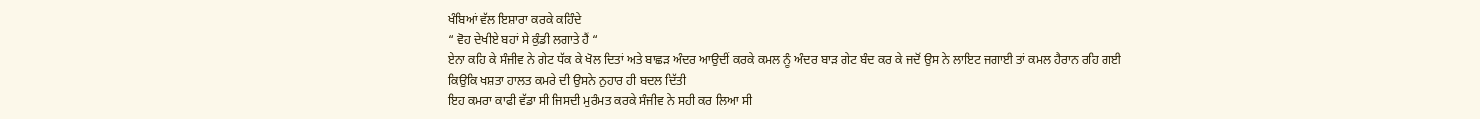ਖੰਬਿਆਂ ਵੱਲ ਇਸ਼ਾਰਾ ਕਰਕੇ ਕਹਿੰਦੇ
“ ਵੋਹ ਦੇਖੀਏ ਬਹਾਂ ਸੇ ਕੁੰਡੀ ਲਗਾਤੇ ਹੈਂ “
ਏਨਾ ਕਹਿ ਕੇ ਸੰਜੀਵ ਨੇ ਗੇਟ ਧੱਕ ਕੇ ਖੋਲ ਦਿਤਾਂ ਅਤੇ ਬਾਛੜ ਅੰਦਰ ਆਉਦੀਂ ਕਰਕੇ ਕਮਲ ਨੂੰ ਅੰਦਰ ਬਾੜ ਗੇਟ ਬੰਦ ਕਰ ਕੇ ਜਦੋਂ ਉਸ ਨੇ ਲਾਇਟ ਜਗਾਈ ਤਾਂ ਕਮਲ ਹੈਰਾਨ ਰਹਿ ਗਈ
ਕਿਉਕਿ ਖਸ਼ਤਾ ਹਾਲਤ ਕਮਰੇ ਦੀ ਉਸਨੇ ਨੁਹਾਰ ਹੀ ਬਦਲ ਦਿੱਤੀ
ਇਹ ਕਮਰਾ ਕਾਫੀ ਵੱਡਾ ਸੀ ਜਿਸਦੀ ਮੁਰੰਮਤ ਕਰਕੇ ਸੰਜੀਵ ਨੇ ਸਹੀ ਕਰ ਲਿਆ ਸੀ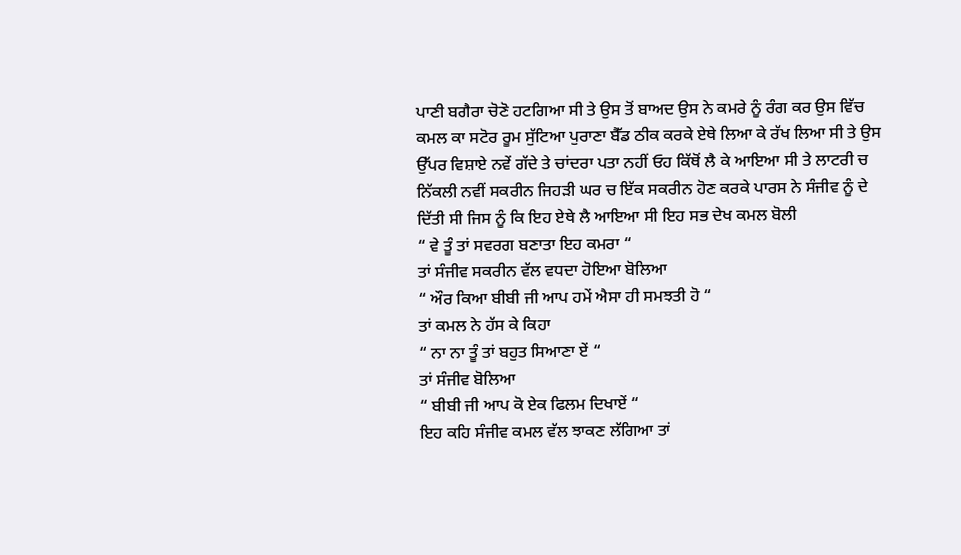ਪਾਣੀ ਬਗੈਰਾ ਚੋਣੋ ਹਟਗਿਆ ਸੀ ਤੇ ਉਸ ਤੋਂ ਬਾਅਦ ਉਸ ਨੇ ਕਮਰੇ ਨੂੰ ਰੰਗ ਕਰ ਉਸ ਵਿੱਚ ਕਮਲ ਕਾ ਸਟੋਰ ਰੂਮ ਸੁੱਟਿਆ ਪੁਰਾਣਾ ਬੈੱਡ ਠੀਕ ਕਰਕੇ ਏਥੇ ਲਿਆ ਕੇ ਰੱਖ ਲਿਆ ਸੀ ਤੇ ਉਸ ਉੱਪਰ ਵਿਸ਼ਾਏ ਨਵੇਂ ਗੱਦੇ ਤੇ ਚਾਂਦਰਾ ਪਤਾ ਨਹੀਂ ਓਹ ਕਿੱਥੋਂ ਲੈ ਕੇ ਆਇਆ ਸੀ ਤੇ ਲਾਟਰੀ ਚ ਨਿੱਕਲੀ ਨਵੀਂ ਸਕਰੀਨ ਜਿਹੜੀ ਘਰ ਚ ਇੱਕ ਸਕਰੀਨ ਹੋਣ ਕਰਕੇ ਪਾਰਸ ਨੇ ਸੰਜੀਵ ਨੂੰ ਦੇ ਦਿੱਤੀ ਸੀ ਜਿਸ ਨੂੰ ਕਿ ਇਹ ਏਥੇ ਲੈ ਆਇਆ ਸੀ ਇਹ ਸਭ ਦੇਖ ਕਮਲ ਬੋਲੀ
“ ਵੇ ਤੂੰ ਤਾਂ ਸਵਰਗ ਬਣਾਤਾ ਇਹ ਕਮਰਾ “
ਤਾਂ ਸੰਜੀਵ ਸਕਰੀਨ ਵੱਲ ਵਧਦਾ ਹੋਇਆ ਬੋਲਿਆ
“ ਔਰ ਕਿਆ ਬੀਬੀ ਜੀ ਆਪ ਹਮੇਂ ਐਸਾ ਹੀ ਸਮਝਤੀ ਹੋ “
ਤਾਂ ਕਮਲ ਨੇ ਹੱਸ ਕੇ ਕਿਹਾ
“ ਨਾ ਨਾ ਤੂੰ ਤਾਂ ਬਹੁਤ ਸਿਆਣਾ ਏਂ “
ਤਾਂ ਸੰਜੀਵ ਬੋਲਿਆ
“ ਬੀਬੀ ਜੀ ਆਪ ਕੋ ਏਕ ਫਿਲਮ ਦਿਖਾਏਂ “
ਇਹ ਕਹਿ ਸੰਜੀਵ ਕਮਲ ਵੱਲ ਝਾਕਣ ਲੱਗਿਆ ਤਾਂ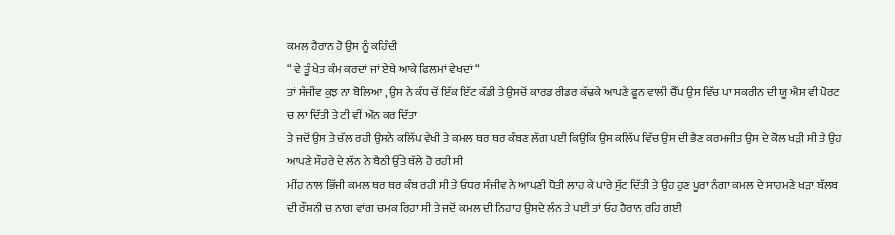ਕਮਲ ਹੈਰਾਨ ਹੋ ਉਸ ਨੂੰ ਕਹਿੰਦੀ
“ ਵੇ ਤੂੰ ਖੇਤ ਕੰਮ ਕਰਦਾਂ ਜਾਂ ਏਥੇ ਆਕੇ ਫਿਲਮਾਂ ਵੇਖਦਾਂ “
ਤਾਂ ਸੰਜੀਵ ਕੁਝ ਨਾ ਬੋਲਿਆ , ਉਸ ਨੇ ਕੰਧ ਚੋਂ ਇੱਕ ਇੱਟ ਕੱਡੀ ਤੇ ਉਸਚੋਂ ਕਾਰਡ ਰੀਡਰ ਕੱਢਕੇ ਆਪਣੇ ਫੂਨ ਵਾਲੀ ਚੈੱਪ ਉਸ ਵਿੱਚ ਪਾ ਸਕਰੀਨ ਦੀ ਯੂ ਐਸ ਵੀ ਪੋਰਟ ਚ ਲਾ ਦਿੱਤੀ ਤੇ ਟੀ ਵੀਂ ਔਨ ਕਰ ਦਿੱਤਾ
ਤੇ ਜਦੋਂ ਉਸ ਤੇ ਚੱਲ ਰਹੀ ਉਸਨੇ ਕਲਿੱਪ ਵੇਖੀ ਤੇ ਕਮਲ ਥਰ ਥਰ ਕੰਬਣ ਲੱਗ ਪਈ ਕਿਉਕਿ ਉਸ ਕਲਿੱਪ ਵਿੱਚ ਉਸ ਦੀ ਭੈਣ ਕਰਮਜੀਤ ਉਸ ਦੇ ਕੋਲ ਖੜੀ ਸੀ ਤੇ ਉਹ ਆਪਣੇ ਸੌਹਰੇ ਦੇ ਲੱਨ ਨੇ ਬੈਠੀ ਉੱਤੇ ਥੱਲੇ ਹੋ ਰਹੀ ਸੀ
ਮੀਂਹ ਨਾਲ ਭਿੱਜੀ ਕਮਲ ਥਰ ਥਰ ਕੰਬ ਰਹੀ ਸੀ ਤੇ ਓਧਰ ਸੰਜੀਵ ਨੇ ਆਪਣੀ ਧੋਤੀ ਲਾਹ ਕੇ ਪਾਰੇ ਸੁੱਟ ਦਿੱਤੀ ਤੇ ਉਹ ਹੁਣ ਪੂਰਾ ਨੰਗਾ ਕਮਲ ਦੇ ਸਾਹਮਣੇ ਖੜਾ ਬੱਲਬ ਦੀ ਰੌਸ਼ਨੀ ਚ ਨਾਗ ਵਾਂਗ ਚਮਕ ਰਿਹਾ ਸੀ ਤੇ ਜਦੋਂ ਕਮਲ ਦੀ ਨਿਹਾਹ ਉਸਦੇ ਲੰਨ ਤੇ ਪਈ ਤਾਂ ਓਹ ਹੈਰਾਨ ਰਹਿ ਗਈ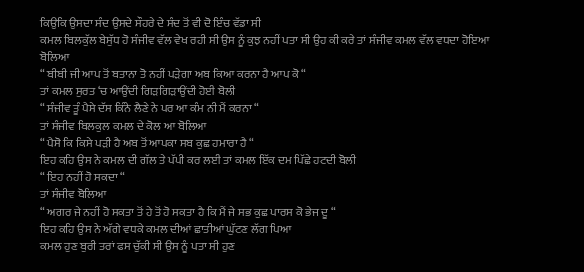ਕਿਉਕਿ ਉਸਦਾ ਸੰਦ ਉਸਦੇ ਸੌਹਰੇ ਦੇ ਸੰਦ ਤੋਂ ਵੀ ਦੋ ਇੰਚ ਵੱਡਾ ਸੀ
ਕਮਲ ਬਿਲਕੁੱਲ ਬੇਸੁੱਧ ਹੋ ਸੰਜੀਵ ਵੱਲ ਵੇਖ ਰਹੀ ਸੀ ਉਸ ਨੂੰ ਕੁਝ ਨਹੀਂ ਪਤਾ ਸੀ ਉਹ ਕੀ ਕਰੇ ਤਾਂ ਸੰਜੀਵ ਕਮਲ ਵੱਲ ਵਧਦਾ ਹੋਇਆ ਬੋਲਿਆ
“ ਬੀਬੀ ਜੀ ਆਪ ਤੋਂ ਬਤਾਨਾ ਤੋ ਨਹੀਂ ਪੜੇਗਾ ਅਬ ਕਿਆ ਕਰਨਾ ਹੈ ਆਪ ਕੋ “
ਤਾਂ ਕਮਲ ਸੁਰਤ ‘ਚ ਆਉਂਦੀ ਗਿੜਗਿੜਾਉਂਦੀ ਹੋਈ ਬੋਲੀ
“ ਸੰਜੀਵ ਤੂੰ ਪੈਸੇ ਦੱਸ ਕਿੰਨੇ ਲੈਣੇ ਨੇ ਪਰ ਆ ਕੰਮ ਨੀ ਮੈਂ ਕਰਨਾ “
ਤਾਂ ਸੰਜੀਵ ਬਿਲਕੁਲ ਕਮਲ ਦੇ ਕੋਲ ਆ ਬੋਲਿਆ
“ ਪੈਸੋ ਕਿ ਕਿਸੇ ਪੜੀ ਹੈ ਅਬ ਤੋਂ ਆਪਕਾ ਸਬ ਕੁਛ ਹਮਾਰਾ ਹੈ “
ਇਹ ਕਹਿ ਉਸ ਨੇ ਕਮਲ ਦੀ ਗੱਲ ਤੇ ਪੱਪੀ ਕਰ ਲਈ ਤਾਂ ਕਮਲ ਇੱਕ ਦਮ ਪਿੱਛੇ ਹਟਦੀ ਬੋਲੀ
“ ਇਹ ਨਹੀਂ ਹੋ ਸਕਦਾ “
ਤਾਂ ਸੰਜੀਵ ਬੋਲਿਆ
“ ਅਗਰ ਜੇ ਨਹੀਂ ਹੋ ਸਕਤਾ ਤੋਂ ਹੇ ਤੋਂ ਹੋ ਸਕਤਾ ਹੈ ਕਿ ਮੈਂ ਜੇ ਸਭ ਕੁਛ ਪਾਰਸ ਕੋ ਭੇਜ ਦੂ “
ਇਹ ਕਹਿ ਉਸ ਨੇ ਅੱਗੇ ਵਧਕੇ ਕਮਲ ਦੀਆਂ ਛਾਤੀਆਂ ਘੁੱਟਣ ਲੱਗ ਪਿਆ
ਕਮਲ ਹੁਣ ਬੁਰੀ ਤਰਾਂ ਫਸ ਚੁੱਕੀ ਸੀ ਉਸ ਨੂੰ ਪਤਾ ਸੀ ਹੁਣ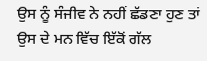ਉਸ ਨੂੰ ਸੰਜੀਵ ਨੇ ਨਹੀਂ ਛੱਡਣਾ ਹੁਣ ਤਾਂ ਉਸ ਦੇ ਮਨ ਵਿੱਚ ਇੱਕੋਂ ਗੱਲ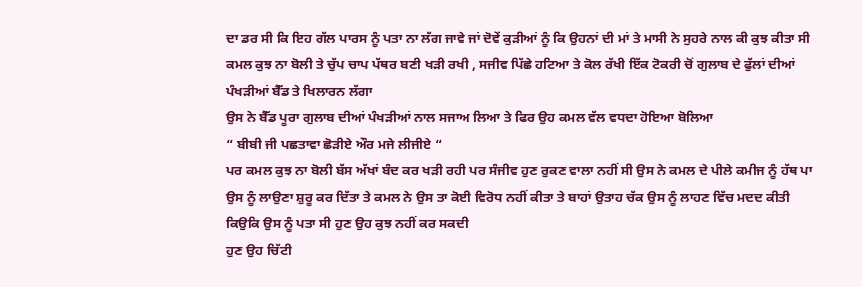ਦਾ ਡਰ ਸੀ ਕਿ ਇਹ ਗੱਲ ਪਾਰਸ ਨੂੰ ਪਤਾ ਨਾ ਲੱਗ ਜਾਵੇ ਜਾਂ ਦੋਵੇਂ ਕੁੜੀਆਂ ਨੂੰ ਕਿ ਉਹਨਾਂ ਦੀ ਮਾਂ ਤੇ ਮਾਸੀ ਨੇ ਸੁਹਰੇ ਨਾਲ ਕੀ ਕੁਝ ਕੀਤਾ ਸੀ
ਕਮਲ ਕੁਝ ਨਾ ਬੋਲੀ ਤੇ ਚੁੱਪ ਚਾਪ ਪੱਥਰ ਬਣੀ ਖੜੀ ਰਖੀ , ਸਜੀਵ ਪਿੱਛੇ ਹਟਿਆ ਤੇ ਕੋਲ ਰੱਖੀ ਇੱਕ ਟੋਕਰੀ ਚੋਂ ਗੁਲਾਬ ਦੇ ਫੁੱਲਾਂ ਦੀਆਂ ਪੰਖੜੀਆਂ ਬੈੱਡ ਤੇ ਖਿਲਾਰਨ ਲੱਗਾ
ਉਸ ਨੇ ਬੈੱਡ ਪੂਰਾ ਗੁਲਾਬ ਦੀਆਂ ਪੰਖੜੀਆਂ ਨਾਲ ਸਜਾਅ ਲਿਆ ਤੇ ਫਿਰ ਉਹ ਕਮਲ ਵੱਲ ਵਧਦਾ ਹੋਇਆ ਬੋਲਿਆ
“ ਬੀਬੀ ਜੀ ਪਛਤਾਵਾ ਛੋੜੀਏ ਔਰ ਮਜੇ ਲੀਜੀਏ “
ਪਰ ਕਮਲ ਕੁਝ ਨਾ ਬੋਲੀ ਬੱਸ ਅੱਖਾਂ ਬੰਦ ਕਰ ਖੜੀ ਰਹੀ ਪਰ ਸੰਜੀਵ ਹੁਣ ਰੁਕਣ ਵਾਲਾ ਨਹੀਂ ਸੀ ਉਸ ਨੇ ਕਮਲ ਦੇ ਪੀਲੇ ਕਮੀਜ ਨੂੰ ਹੱਥ ਪਾ ਉਸ ਨੂੰ ਲਾਉਣਾ ਸ਼ੁਰੂ ਕਰ ਦਿੱਤਾ ਤੇ ਕਮਲ ਨੇ ਉਸ ਤਾ ਕੋਈ ਵਿਰੋਧ ਨਹੀਂ ਕੀਤਾ ਤੇ ਬਾਹਾਂ ਉਤਾਹ ਚੱਕ ਉਸ ਨੂੰ ਲਾਹਣ ਵਿੱਚ ਮਦਦ ਕੀਤੀ ਕਿਉਕਿ ਉਸ ਨੂੰ ਪਤਾ ਸੀ ਹੁਣ ਉਹ ਕੁਝ ਨਹੀਂ ਕਰ ਸਕਦੀ
ਹੁਣ ਉਹ ਚਿੱਟੀ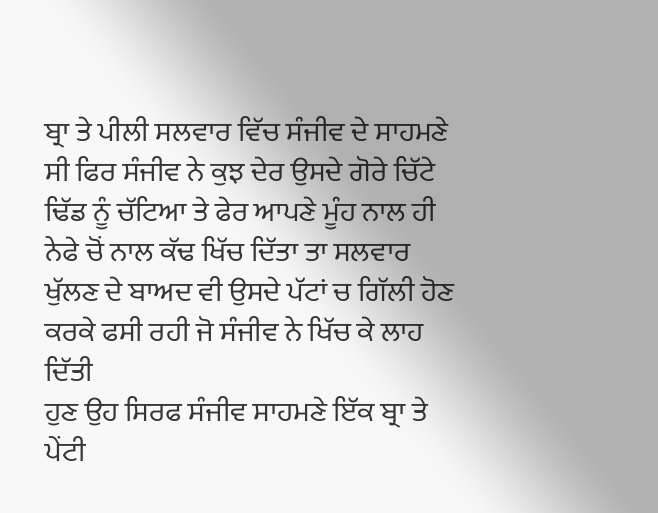ਬ੍ਰਾ ਤੇ ਪੀਲੀ ਸਲਵਾਰ ਵਿੱਚ ਸੰਜੀਵ ਦੇ ਸਾਹਮਣੇ ਸੀ ਫਿਰ ਸੰਜੀਵ ਨੇ ਕੁਝ ਦੇਰ ਉਸਦੇ ਗੋਰੇ ਚਿੱਟੇ ਢਿੱਡ ਨੂੰ ਚੱਟਿਆ ਤੇ ਫੇਰ ਆਪਣੇ ਮੂੰਹ ਨਾਲ ਹੀ ਨੇਫੇ ਚੋਂ ਨਾਲ ਕੱਢ ਖਿੱਚ ਦਿੱਤਾ ਤਾ ਸਲਵਾਰ ਖੁੱਲਣ ਦੇ ਬਾਅਦ ਵੀ ਉਸਦੇ ਪੱਟਾਂ ਚ ਗਿੱਲੀ ਹੋਣ ਕਰਕੇ ਫਸੀ ਰਹੀ ਜੋ ਸੰਜੀਵ ਨੇ ਖਿੱਚ ਕੇ ਲਾਹ ਦਿੱਤੀ
ਹੁਣ ਉਹ ਸਿਰਫ ਸੰਜੀਵ ਸਾਹਮਣੇ ਇੱਕ ਬ੍ਰਾ ਤੇ ਪੇਂਟੀ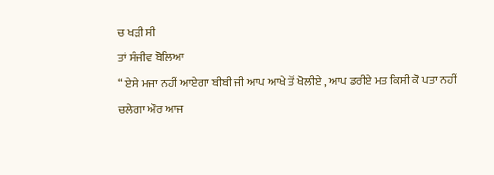ਚ ਖੜੀ ਸੀ
ਤਾਂ ਸੰਜੀਵ ਬੋਲਿਆ
“ ਏਸੇ ਮਜਾ ਨਹੀਂ ਆਏਗਾ ਬੀਬੀ ਜੀ ਆਪ ਆਖੇ ਤੋਂ ਖੋਲੀਏ , ਆਪ ਡਰੀਏ ਮਤ ਕਿਸੀ ਕੋ ਪਤਾ ਨਹੀਂ ਚਲੇਗਾ ਔਰ ਆਜ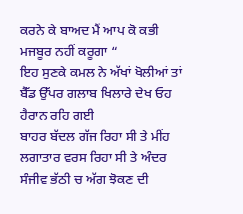ਕਰਨੇ ਕੇ ਬਾਅਦ ਮੈਂ ਆਪ ਕੋ ਕਭੀ ਮਜਬੂਰ ਨਹੀਂ ਕਰੂਗਾ “
ਇਹ ਸੁਣਕੇ ਕਮਲ ਨੇ ਅੱਖਾਂ ਖੋਲੀਆਂ ਤਾਂ ਬੈੱਡ ਉੱਪਰ ਗਲਾਬ ਖਿਲਾਰੇ ਦੇਖ ਓਹ ਹੈਰਾਨ ਰਹਿ ਗਈ
ਬਾਹਰ ਬੱਦਲ ਗੱਜ ਰਿਹਾ ਸੀ ਤੇ ਮੀਂਹ ਲਗਾਤਾਰ ਵਰਸ ਰਿਹਾ ਸੀ ਤੇ ਅੰਦਰ ਸੰਜੀਵ ਭੱਠੀ ਚ ਅੱਗ ਝੋਕਣ ਦੀ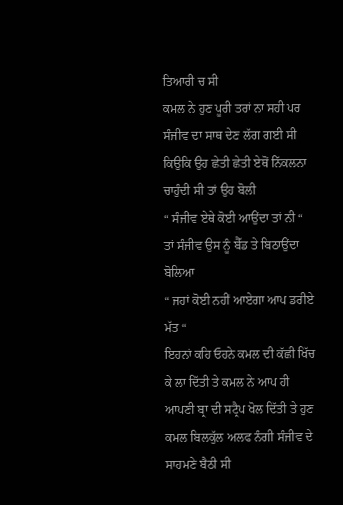ਤਿਆਰੀ ਚ ਸੀ
ਕਮਲ ਨੇ ਹੁਣ ਪੂਰੀ ਤਰਾਂ ਨਾ ਸਹੀ ਪਰ ਸੰਜੀਵ ਦਾ ਸਾਥ ਦੇਣ ਲੱਗ ਗਈ ਸੀ ਕਿਉਕਿ ਉਹ ਛੇਤੀ ਛੇਤੀ ਏਥੋਂ ਨਿੱਕਲਨਾ ਚਾਹੁੰਦੀ ਸੀ ਤਾਂ ਉਹ ਬੋਲੀ
“ ਸੰਜੀਵ ਏਥੇ ਕੋਈ ਆਉਂਦਾ ਤਾਂ ਨੀ “
ਤਾਂ ਸੰਜੀਵ ਉਸ ਨੂੰ ਬੈੱਡ ਤੇ ਬਿਠਾਉਂਦਾ ਬੋਲਿਆ
“ ਜਹਾਂ ਕੋਈ ਨਹੀਂ ਆਏਗਾ ਆਪ ਡਰੀਏ ਮੱਤ “
ਇਹਨਾਂ ਕਹਿ ਓਹਨੇ ਕਮਲ ਦੀ ਕੱਛੀ ਖਿੱਚ ਕੇ ਲਾ ਦਿੱਤੀ ਤੇ ਕਮਲ ਨੇ ਆਪ ਹੀ ਆਪਣੀ ਬ੍ਰਾ ਦੀ ਸਟ੍ਰੈਪ ਖੋਲ ਦਿੱਤੀ ਤੇ ਹੁਣ ਕਮਲ ਬਿਲਕੁੱਲ ਅਲਫ ਨੰਗੀ ਸੰਜੀਵ ਦੇ ਸਾਹਮਣੇ ਬੈਠੀ ਸੀ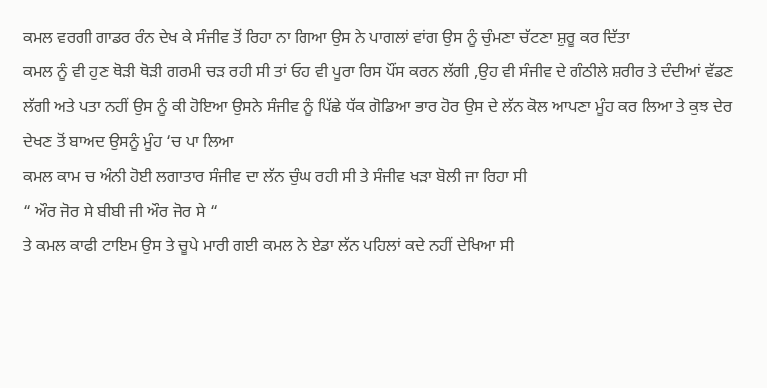ਕਮਲ ਵਰਗੀ ਗਾਡਰ ਰੰਨ ਦੇਖ ਕੇ ਸੰਜੀਵ ਤੋਂ ਰਿਹਾ ਨਾ ਗਿਆ ਉਸ ਨੇ ਪਾਗਲਾਂ ਵਾਂਗ ਉਸ ਨੂੰ ਚੁੰਮਣਾ ਚੱਟਣਾ ਸ਼ੁਰੂ ਕਰ ਦਿੱਤਾ
ਕਮਲ ਨੂੰ ਵੀ ਹੁਣ ਥੋੜੀ ਥੋੜੀ ਗਰਮੀ ਚੜ ਰਹੀ ਸੀ ਤਾਂ ਓਹ ਵੀ ਪੂਰਾ ਰਿਸ ਪੌਂਸ ਕਰਨ ਲੱਗੀ ,ਉਹ ਵੀ ਸੰਜੀਵ ਦੇ ਗੰਠੀਲੇ ਸ਼ਰੀਰ ਤੇ ਦੰਦੀਆਂ ਵੱਡਣ ਲੱਗੀ ਅਤੇ ਪਤਾ ਨਹੀਂ ਉਸ ਨੂੰ ਕੀ ਹੋਇਆ ਉਸਨੇ ਸੰਜੀਵ ਨੂੰ ਪਿੱਛੇ ਧੱਕ ਗੋਡਿਆ ਭਾਰ ਹੋਰ ਉਸ ਦੇ ਲੱਨ ਕੋਲ ਆਪਣਾ ਮੂੰਹ ਕਰ ਲਿਆ ਤੇ ਕੁਝ ਦੇਰ ਦੇਖਣ ਤੋਂ ਬਾਅਦ ਉਸਨੂੰ ਮੂੰਹ ‘ਚ ਪਾ ਲਿਆ
ਕਮਲ ਕਾਮ ਚ ਅੰਨੀ ਹੋਈ ਲਗਾਤਾਰ ਸੰਜੀਵ ਦਾ ਲੱਨ ਚੁੰਘ ਰਹੀ ਸੀ ਤੇ ਸੰਜੀਵ ਖੜਾ ਬੋਲੀ ਜਾ ਰਿਹਾ ਸੀ
“ ਔਰ ਜੋਰ ਸੇ ਬੀਬੀ ਜੀ ਔਰ ਜੋਰ ਸੇ “
ਤੇ ਕਮਲ ਕਾਫੀ ਟਾਇਮ ਉਸ ਤੇ ਚੂਪੇ ਮਾਰੀ ਗਈ ਕਮਲ ਨੇ ਏਡਾ ਲੱਨ ਪਹਿਲਾਂ ਕਦੇ ਨਹੀਂ ਦੇਖਿਆ ਸੀ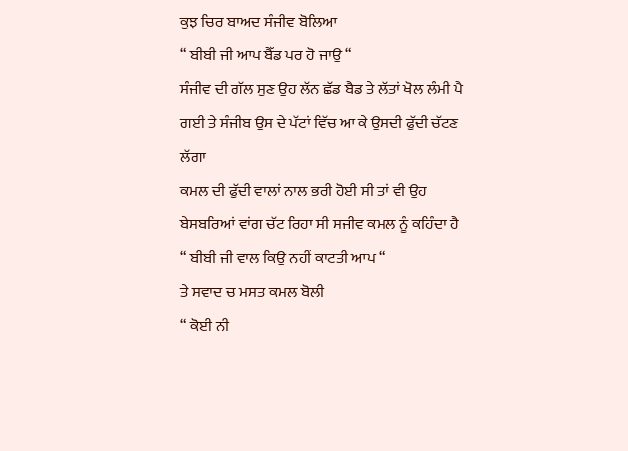ਕੁਝ ਚਿਰ ਬਾਅਦ ਸੰਜੀਵ ਬੋਲਿਆ
“ ਬੀਬੀ ਜੀ ਆਪ ਬੈੱਡ ਪਰ ਹੋ ਜਾਉ “
ਸੰਜੀਵ ਦੀ ਗੱਲ ਸੁਣ ਉਹ ਲੱਨ ਛੱਡ ਬੈਡ ਤੇ ਲੱਤਾਂ ਖੋਲ ਲੰਮੀ ਪੈ ਗਈ ਤੇ ਸੰਜੀਬ ਉਸ ਦੇ ਪੱਟਾਂ ਵਿੱਚ ਆ ਕੇ ਉਸਦੀ ਫੁੱਦੀ ਚੱਟਣ ਲੱਗਾ
ਕਮਲ ਦੀ ਫੁੱਦੀ ਵਾਲਾਂ ਨਾਲ ਭਰੀ ਹੋਈ ਸੀ ਤਾਂ ਵੀ ਉਹ ਬੇਸਬਰਿਆਂ ਵਾਂਗ ਚੱਟ ਰਿਹਾ ਸੀ ਸਜੀਵ ਕਮਲ ਨੂੰ ਕਹਿੰਦਾ ਹੈ
“ ਬੀਬੀ ਜੀ ਵਾਲ ਕਿਉ ਨਹੀਂ ਕਾਟਤੀ ਆਪ “
ਤੇ ਸਵਾਦ ਚ ਮਸਤ ਕਮਲ ਬੋਲੀ
“ ਕੋਈ ਨੀ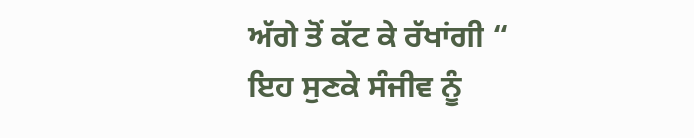ਅੱਗੇ ਤੋਂ ਕੱਟ ਕੇ ਰੱਖਾਂਗੀ “
ਇਹ ਸੁਣਕੇ ਸੰਜੀਵ ਨੂੰ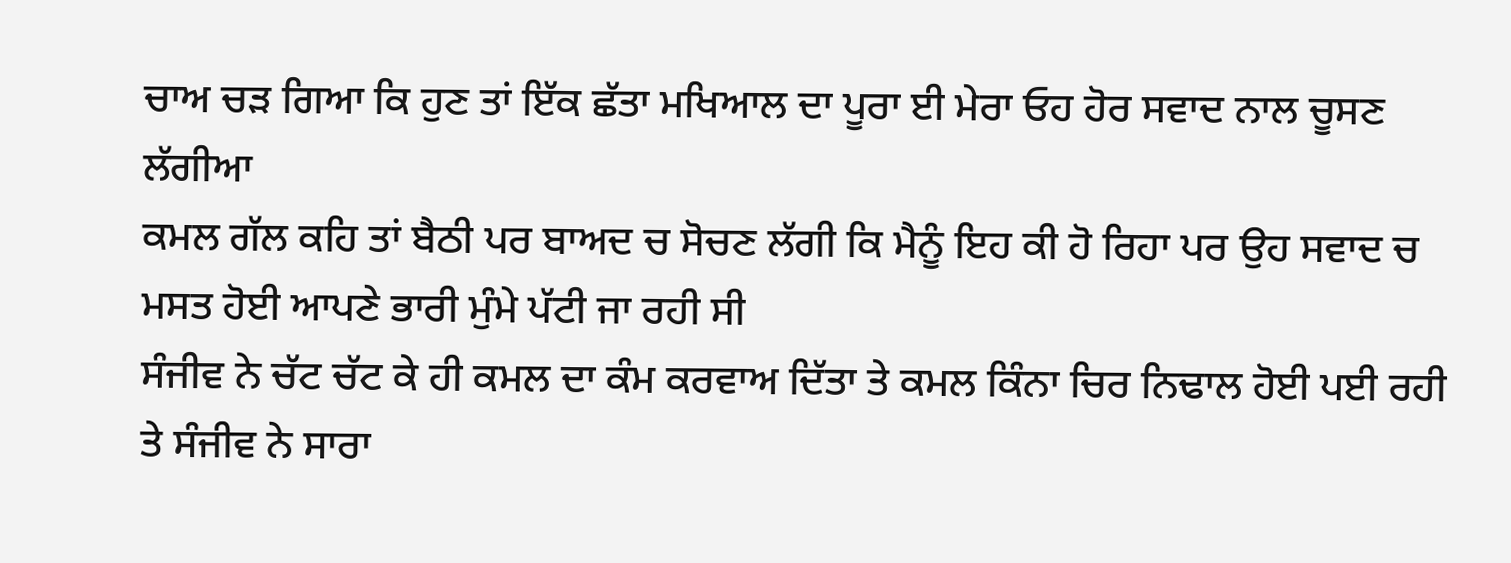ਚਾਅ ਚੜ ਗਿਆ ਕਿ ਹੁਣ ਤਾਂ ਇੱਕ ਛੱਤਾ ਮਖਿਆਲ ਦਾ ਪੂਰਾ ਈ ਮੇਰਾ ਓਹ ਹੋਰ ਸਵਾਦ ਨਾਲ ਚੂਸਣ ਲੱਗੀਆ
ਕਮਲ ਗੱਲ ਕਹਿ ਤਾਂ ਬੈਠੀ ਪਰ ਬਾਅਦ ਚ ਸੋਚਣ ਲੱਗੀ ਕਿ ਮੈਨੂੰ ਇਹ ਕੀ ਹੋ ਰਿਹਾ ਪਰ ਉਹ ਸਵਾਦ ਚ ਮਸਤ ਹੋਈ ਆਪਣੇ ਭਾਰੀ ਮੁੰਮੇ ਪੱਟੀ ਜਾ ਰਹੀ ਸੀ
ਸੰਜੀਵ ਨੇ ਚੱਟ ਚੱਟ ਕੇ ਹੀ ਕਮਲ ਦਾ ਕੰਮ ਕਰਵਾਅ ਦਿੱਤਾ ਤੇ ਕਮਲ ਕਿੰਨਾ ਚਿਰ ਨਿਢਾਲ ਹੋਈ ਪਈ ਰਹੀ ਤੇ ਸੰਜੀਵ ਨੇ ਸਾਰਾ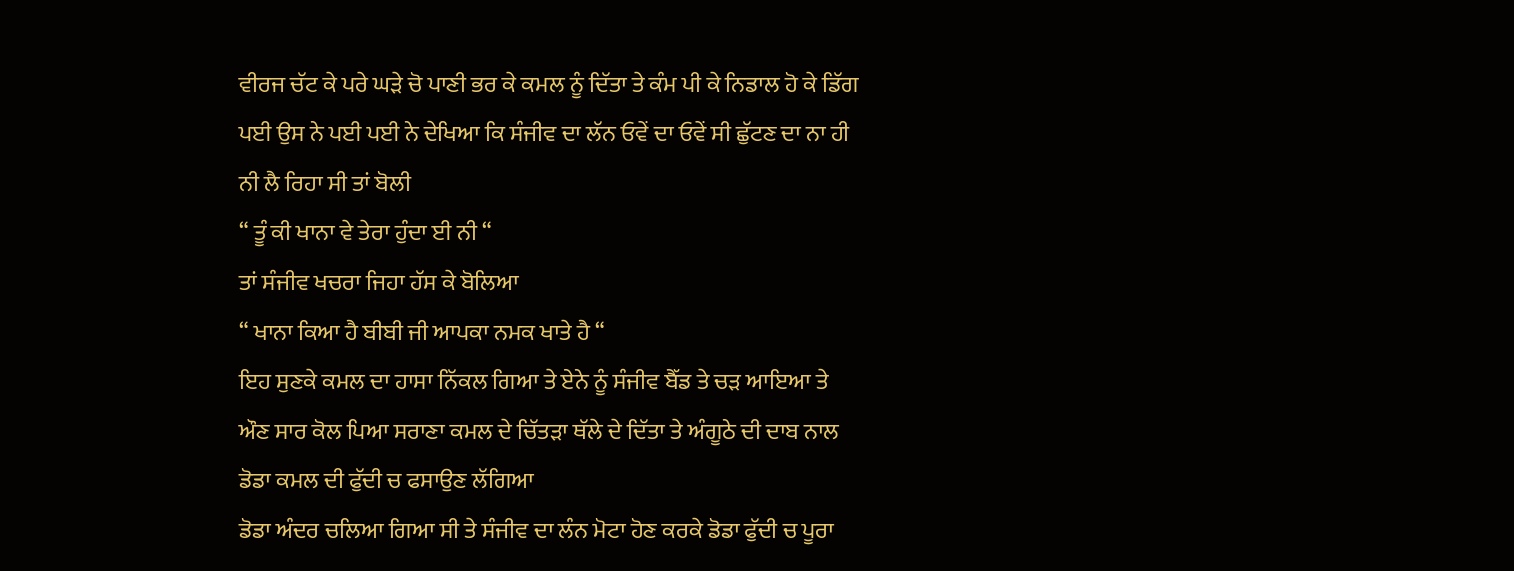ਵੀਰਜ ਚੱਟ ਕੇ ਪਰੇ ਘੜੇ ਚੋ ਪਾਣੀ ਭਰ ਕੇ ਕਮਲ ਨੂੰ ਦਿੱਤਾ ਤੇ ਕੰਮ ਪੀ ਕੇ ਨਿਡਾਲ ਹੋ ਕੇ ਡਿੱਗ ਪਈ ਉਸ ਨੇ ਪਈ ਪਈ ਨੇ ਦੇਖਿਆ ਕਿ ਸੰਜੀਵ ਦਾ ਲੱਨ ਓਵੇਂ ਦਾ ਓਵੇਂ ਸੀ ਛੁੱਟਣ ਦਾ ਨਾ ਹੀ ਨੀ ਲੈ ਰਿਹਾ ਸੀ ਤਾਂ ਬੋਲੀ
“ ਤੂੰ ਕੀ ਖਾਨਾ ਵੇ ਤੇਰਾ ਹੁੰਦਾ ਈ ਨੀ “
ਤਾਂ ਸੰਜੀਵ ਖਚਰਾ ਜਿਹਾ ਹੱਸ ਕੇ ਬੋਲਿਆ
“ ਖਾਨਾ ਕਿਆ ਹੈ ਬੀਬੀ ਜੀ ਆਪਕਾ ਨਮਕ ਖਾਤੇ ਹੈ “
ਇਹ ਸੁਣਕੇ ਕਮਲ ਦਾ ਹਾਸਾ ਨਿੱਕਲ ਗਿਆ ਤੇ ਏਨੇ ਨੂੰ ਸੰਜੀਵ ਬੈੱਡ ਤੇ ਚੜ ਆਇਆ ਤੇ ਔਣ ਸਾਰ ਕੋਲ ਪਿਆ ਸਰਾਣਾ ਕਮਲ ਦੇ ਚਿੱਤੜਾ ਥੱਲੇ ਦੇ ਦਿੱਤਾ ਤੇ ਅੰਗੂਠੇ ਦੀ ਦਾਬ ਨਾਲ ਡੋਡਾ ਕਮਲ ਦੀ ਫੁੱਦੀ ਚ ਫਸਾਉਣ ਲੱਗਿਆ
ਡੋਡਾ ਅੰਦਰ ਚਲਿਆ ਗਿਆ ਸੀ ਤੇ ਸੰਜੀਵ ਦਾ ਲੰਨ ਮੋਟਾ ਹੋਣ ਕਰਕੇ ਡੋਡਾ ਫੁੱਦੀ ਚ ਪੂਰਾ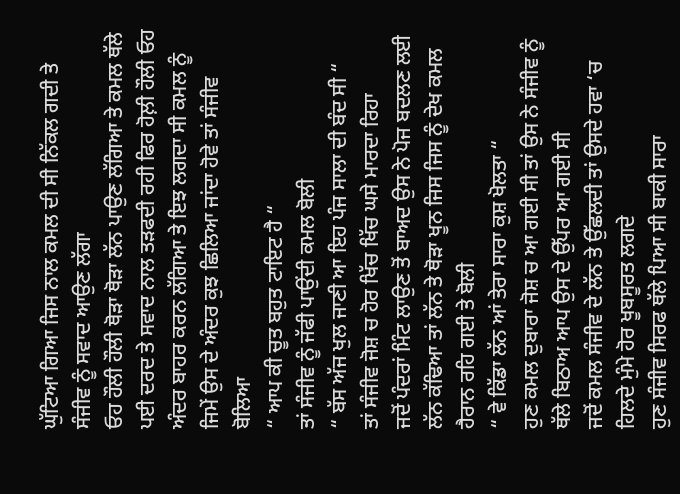ਘੁੱਟਿਆ ਗਿਆ ਜਿਸ ਨਾਲ ਕਮਲ ਦੀ ਸੀ ਨਿੱਕਲ ਗਦੀ ਤੇ ਸੰਜੀਵ ਨੂੰ ਸਵਾਦ ਆਉਣ ਲੱਗਾ
ਓਹ ਹੌਲੀ ਹੌਲੀ ਥੋੜਾ ਥੋੜਾ ਲੱਨ ਪਾਉਣ ਲੱਗਿਆ ਤੇ ਕਮਲ ਥੱਲੇ ਪਈ ਦਰਦ ਤੇ ਸਵਾਦ ਨਾਲ ਤੜਫਦੀ ਰਹੀ ਫਿਰ ਹੋਲ਼ੀ ਹੌਲੀ ਓਹ ਅੰਦਰ ਬਾਹਰ ਕਰਨ ਲੱਗਿਆ ਤੇ ਇਝ ਲਗਦਾ ਸੀ ਕਮਲ ਨੂੰ ਜਿਮੇਂ ਉਸ ਦੇ ਅੰਦਰ ਕੁਝ ਛਿਲਿਆ ਜਾਂਦਾ ਹੋਵੇ ਤਾਂ ਸੰਜੀਵ ਬੋਲਿਆ
“ ਆਪ ਕੀ ਚੂਤ ਬਹੁਤ ਟਾਇਟ ਹੈ “
ਤਾਂ ਸੰਜੀਵ ਨੂੰ ਜੱਫੀ ਪਾਉਂਦੀ ਕਮਲ ਬੋਲੀ
“ ਬੱਸ ਅੱਜ ਖੁਲ ਜਾਣੀ ਆ ਇਹ ਪੰਜ ਸਾਲਾ ਦੀ ਬੰਦ ਸੀ “
ਤਾਂ ਸੰਜੀਵ ਜੋਸ਼ ਚ ਹੋਰ ਖਿੱਚ ਖਿੱਚ ਘਸੇ ਮਾਰਦਾ ਰਿਹਾ
ਜਦੋਂ ਪੰਦਰਾਂ ਮਿੰਟ ਲਾਉਣ ਤੋਂ ਬਾਅਦ ਉਸ ਨੇ ਪੋਜ ਬਦਲਣ ਲਈ ਲੱਨ ਕੱਢਿਆ ਤਾਂ ਲੱਨ ਤੇ ਥੋੜਾ ਖੂਨ ਜਿਸ ਜਿਸ ਨੂੰ ਦੇਖ ਕਮਲ ਹੈਰਾਨ ਰਹਿ ਗਈ ਤੇ ਬੋਲੀ
“ ਵੇ ਕਿੱਡਾ ਲੱਨ ਆਂ ਤੇਰਾ ਸਾਰਾ ਕੁਸ਼ ਖੋਲਤਾ “
ਹੁਣ ਕਮਲ ਦੁਬਾਰਾ ਜੋਸ਼ ਚ ਆ ਗਈ ਸੀ ਤਾਂ ਉਸ ਨੇ ਸੰਜੀਵ ਨੂੰ ਥੱਲੇ ਬਿਠਾਅ ਆਪ ਉਸ ਦੇ ਉੱਪਰ ਆ ਗਈ ਸੀ
ਜਦੋਂ ਕਮਲ ਸੰਜੀਵ ਦੇ ਲੱਨ ਤੇ ਉੱਛਲਦੀ ਤਾਂ ਉਸਦੇ ਹਵਾ ‘ਚ ਹਿਲਦੇ ਮੁੰਮੇ ਹੋਰ ਖੂਬਸੂਰਤ ਲਗਦੇ
ਹੁਣ ਸੰਜੀਵ ਸਿਰਫ ਥੱਲੇ ਪਿਆ ਸੀ ਬਾਕੀ ਸਾਰਾ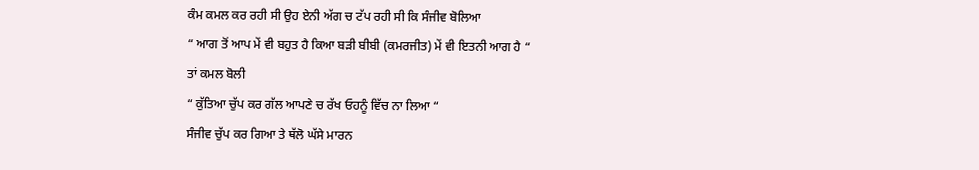ਕੰਮ ਕਮਲ ਕਰ ਰਹੀ ਸੀ ਉਹ ਏਨੀ ਅੱਗ ਚ ਟੱਪ ਰਹੀ ਸੀ ਕਿ ਸੰਜੀਵ ਬੋਲਿਆ
“ ਆਗ ਤੋਂ ਆਪ ਮੇਂ ਵੀ ਬਹੁਤ ਹੈ ਕਿਆ ਬੜੀ ਬੀਬੀ (ਕਮਰਜੀਤ) ਮੇਂ ਵੀ ਇਤਨੀ ਆਗ ਹੈ “
ਤਾਂ ਕਮਲ ਬੋਲੀ
“ ਕੁੱਤਿਆ ਚੁੱਪ ਕਰ ਗੱਲ ਆਪਣੇ ਚ ਰੱਖ ਓਹਨੂੰ ਵਿੱਚ ਨਾ ਲਿਆ “
ਸੰਜੀਵ ਚੁੱਪ ਕਰ ਗਿਆ ਤੇ ਥੱਲੋ ਘੱਸੇ ਮਾਰਨ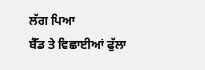ਲੱਗ ਪਿਆ
ਬੈੱਡ ਤੇ ਵਿਛਾਈਆਂ ਫੁੱਲਾ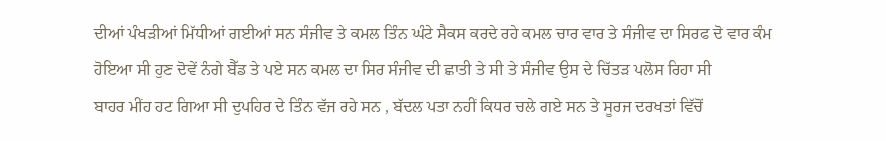ਦੀਆਂ ਪੰਖੜੀਆਂ ਮਿੱਧੀਆਂ ਗਈਆਂ ਸਨ ਸੰਜੀਵ ਤੇ ਕਮਲ ਤਿੰਨ ਘੰਟੇ ਸੈਕਸ ਕਰਦੇ ਰਹੇ ਕਮਲ ਚਾਰ ਵਾਰ ਤੇ ਸੰਜੀਵ ਦਾ ਸਿਰਫ ਦੋ ਵਾਰ ਕੰਮ ਹੋਇਆ ਸੀ ਹੁਣ ਦੋਵੇਂ ਨੰਗੇ ਬੈੱਡ ਤੇ ਪਏ ਸਨ ਕਮਲ ਦਾ ਸਿਰ ਸੰਜੀਵ ਦੀ ਛਾਤੀ ਤੇ ਸੀ ਤੇ ਸੰਜੀਵ ਉਸ ਦੇ ਚਿੱਤੜ ਪਲੋਸ ਰਿਹਾ ਸੀ
ਬਾਹਰ ਮੀਂਹ ਹਟ ਗਿਆ ਸੀ ਦੁਪਹਿਰ ਦੇ ਤਿੰਨ ਵੱਜ ਰਹੇ ਸਨ , ਬੱਦਲ ਪਤਾ ਨਹੀਂ ਕਿਧਰ ਚਲੇ ਗਏ ਸਨ ਤੇ ਸੂਰਜ ਦਰਖਤਾਂ ਵਿੱਚੋਂ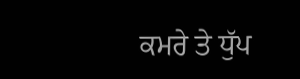ਕਮਰੇ ਤੇ ਧੁੱਪ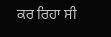ਕਰ ਰਿਹਾ ਸੀ